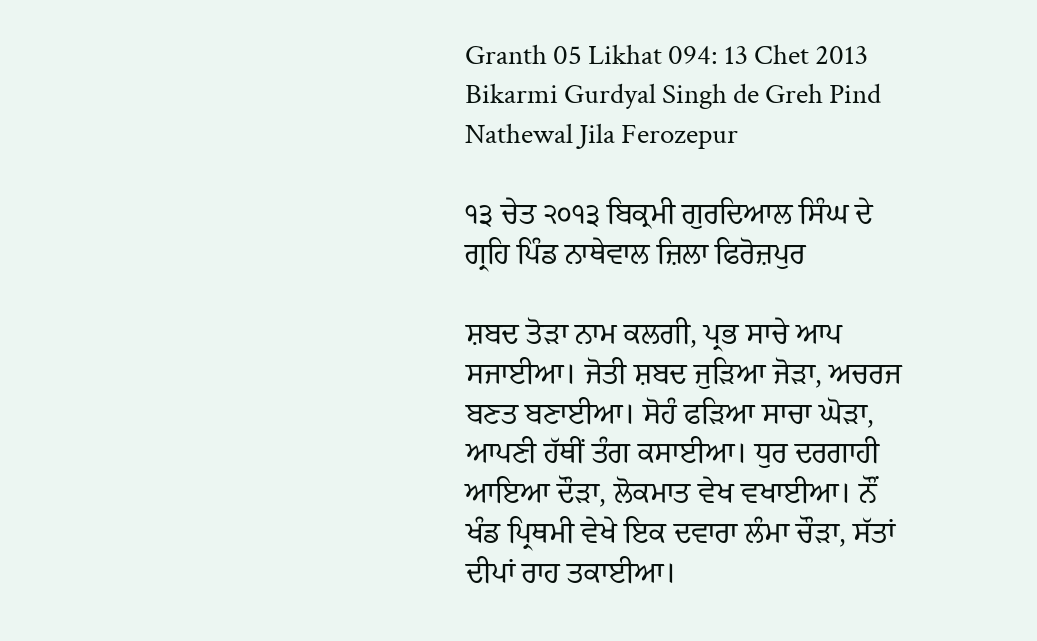Granth 05 Likhat 094: 13 Chet 2013 Bikarmi Gurdyal Singh de Greh Pind Nathewal Jila Ferozepur

੧੩ ਚੇਤ ੨੦੧੩ ਬਿਕ੍ਰਮੀ ਗੁਰਦਿਆਲ ਸਿੰਘ ਦੇ ਗ੍ਰਹਿ ਪਿੰਡ ਨਾਥੇਵਾਲ ਜ਼ਿਲਾ ਫਿਰੋਜ਼ਪੁਰ

ਸ਼ਬਦ ਤੋੜਾ ਨਾਮ ਕਲਗੀ, ਪ੍ਰਭ ਸਾਚੇ ਆਪ ਸਜਾਈਆ। ਜੋਤੀ ਸ਼ਬਦ ਜੁੜਿਆ ਜੋੜਾ, ਅਚਰਜ ਬਣਤ ਬਣਾਈਆ। ਸੋਹੰ ਫੜਿਆ ਸਾਚਾ ਘੋੜਾ, ਆਪਣੀ ਹੱਥੀਂ ਤੰਗ ਕਸਾਈਆ। ਧੁਰ ਦਰਗਾਹੀ ਆਇਆ ਦੌੜਾ, ਲੋਕਮਾਤ ਵੇਖ ਵਖਾਈਆ। ਨੌਂ ਖੰਡ ਪ੍ਰਿਥਮੀ ਵੇਖੇ ਇਕ ਦਵਾਰਾ ਲੰਮਾ ਚੌੜਾ, ਸੱਤਾਂ ਦੀਪਾਂ ਰਾਹ ਤਕਾਈਆ।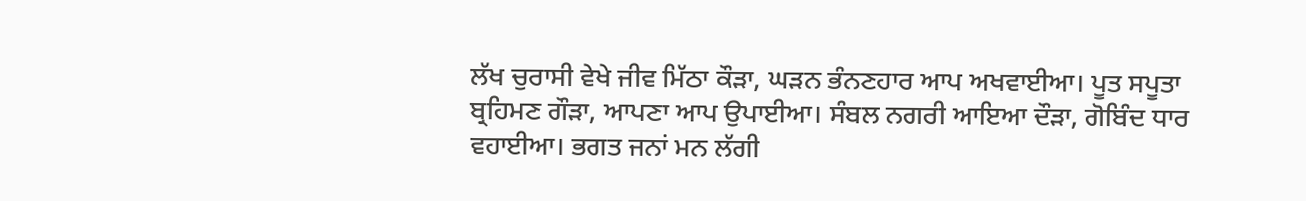ਲੱਖ ਚੁਰਾਸੀ ਵੇਖੇ ਜੀਵ ਮਿੱਠਾ ਕੌੜਾ, ਘੜਨ ਭੰਨਣਹਾਰ ਆਪ ਅਖਵਾਈਆ। ਪੂਤ ਸਪੂਤਾ ਬ੍ਰਹਿਮਣ ਗੌੜਾ, ਆਪਣਾ ਆਪ ਉਪਾਈਆ। ਸੰਬਲ ਨਗਰੀ ਆਇਆ ਦੌੜਾ, ਗੋਬਿੰਦ ਧਾਰ ਵਹਾਈਆ। ਭਗਤ ਜਨਾਂ ਮਨ ਲੱਗੀ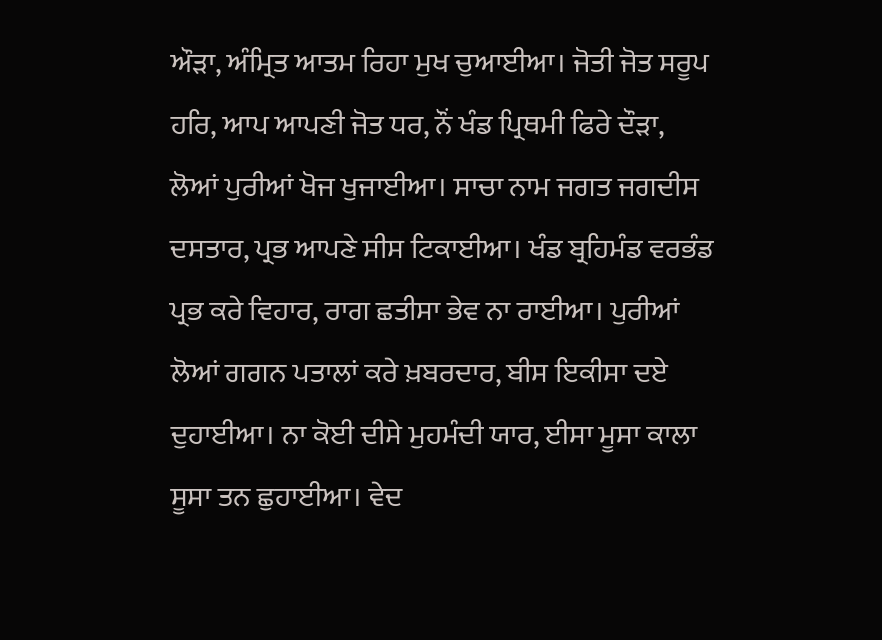ਔੜਾ, ਅੰਮ੍ਰਿਤ ਆਤਮ ਰਿਹਾ ਮੁਖ ਚੁਆਈਆ। ਜੋਤੀ ਜੋਤ ਸਰੂਪ ਹਰਿ, ਆਪ ਆਪਣੀ ਜੋਤ ਧਰ, ਨੌਂ ਖੰਡ ਪ੍ਰਿਥਮੀ ਫਿਰੇ ਦੌੜਾ, ਲੋਆਂ ਪੁਰੀਆਂ ਖੋਜ ਖੁਜਾਈਆ। ਸਾਚਾ ਨਾਮ ਜਗਤ ਜਗਦੀਸ ਦਸਤਾਰ, ਪ੍ਰਭ ਆਪਣੇ ਸੀਸ ਟਿਕਾਈਆ। ਖੰਡ ਬ੍ਰਹਿਮੰਡ ਵਰਭੰਡ ਪ੍ਰਭ ਕਰੇ ਵਿਹਾਰ, ਰਾਗ ਛਤੀਸਾ ਭੇਵ ਨਾ ਰਾਈਆ। ਪੁਰੀਆਂ ਲੋਆਂ ਗਗਨ ਪਤਾਲਾਂ ਕਰੇ ਖ਼ਬਰਦਾਰ, ਬੀਸ ਇਕੀਸਾ ਦਏ ਦੁਹਾਈਆ। ਨਾ ਕੋਈ ਦੀਸੇ ਮੁਹਮੰਦੀ ਯਾਰ, ਈਸਾ ਮੂਸਾ ਕਾਲਾ ਸੂਸਾ ਤਨ ਛੁਹਾਈਆ। ਵੇਦ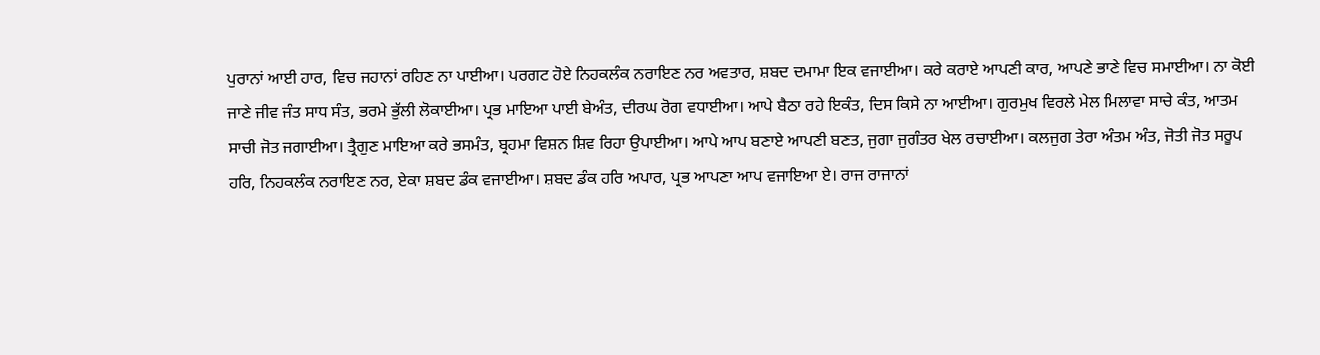ਪੁਰਾਨਾਂ ਆਈ ਹਾਰ, ਵਿਚ ਜਹਾਨਾਂ ਰਹਿਣ ਨਾ ਪਾਈਆ। ਪਰਗਟ ਹੋਏ ਨਿਹਕਲੰਕ ਨਰਾਇਣ ਨਰ ਅਵਤਾਰ, ਸ਼ਬਦ ਦਮਾਮਾ ਇਕ ਵਜਾਈਆ। ਕਰੇ ਕਰਾਏ ਆਪਣੀ ਕਾਰ, ਆਪਣੇ ਭਾਣੇ ਵਿਚ ਸਮਾਈਆ। ਨਾ ਕੋਈ ਜਾਣੇ ਜੀਵ ਜੰਤ ਸਾਧ ਸੰਤ, ਭਰਮੇ ਭੁੱਲੀ ਲੋਕਾਈਆ। ਪ੍ਰਭ ਮਾਇਆ ਪਾਈ ਬੇਅੰਤ, ਦੀਰਘ ਰੋਗ ਵਧਾਈਆ। ਆਪੇ ਬੈਠਾ ਰਹੇ ਇਕੰਤ, ਦਿਸ ਕਿਸੇ ਨਾ ਆਈਆ। ਗੁਰਮੁਖ ਵਿਰਲੇ ਮੇਲ ਮਿਲਾਵਾ ਸਾਚੇ ਕੰਤ, ਆਤਮ ਸਾਚੀ ਜੋਤ ਜਗਾਈਆ। ਤ੍ਰੈਗੁਣ ਮਾਇਆ ਕਰੇ ਭਸਮੰਤ, ਬ੍ਰਹਮਾ ਵਿਸ਼ਨ ਸ਼ਿਵ ਰਿਹਾ ਉਪਾਈਆ। ਆਪੇ ਆਪ ਬਣਾਏ ਆਪਣੀ ਬਣਤ, ਜੁਗਾ ਜੁਗੰਤਰ ਖੇਲ ਰਚਾਈਆ। ਕਲਜੁਗ ਤੇਰਾ ਅੰਤਮ ਅੰਤ, ਜੋਤੀ ਜੋਤ ਸਰੂਪ ਹਰਿ, ਨਿਹਕਲੰਕ ਨਰਾਇਣ ਨਰ, ਏਕਾ ਸ਼ਬਦ ਡੰਕ ਵਜਾਈਆ। ਸ਼ਬਦ ਡੰਕ ਹਰਿ ਅਪਾਰ, ਪ੍ਰਭ ਆਪਣਾ ਆਪ ਵਜਾਇਆ ਏ। ਰਾਜ ਰਾਜਾਨਾਂ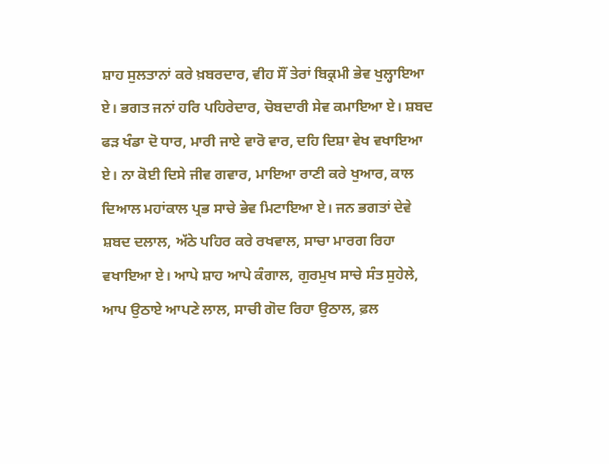ਸ਼ਾਹ ਸੁਲਤਾਨਾਂ ਕਰੇ ਖ਼ਬਰਦਾਰ, ਵੀਹ ਸੌਂ ਤੇਰਾਂ ਬਿਕ੍ਰਮੀ ਭੇਵ ਖੁਲ੍ਹਾਇਆ ਏ। ਭਗਤ ਜਨਾਂ ਹਰਿ ਪਹਿਰੇਦਾਰ, ਚੋਬਦਾਰੀ ਸੇਵ ਕਮਾਇਆ ਏ। ਸ਼ਬਦ ਫੜ ਖੰਡਾ ਦੋ ਧਾਰ, ਮਾਰੀ ਜਾਏ ਵਾਰੋ ਵਾਰ, ਦਹਿ ਦਿਸ਼ਾ ਵੇਖ ਵਖਾਇਆ ਏ। ਨਾ ਕੋਈ ਦਿਸੇ ਜੀਵ ਗਵਾਰ, ਮਾਇਆ ਰਾਣੀ ਕਰੇ ਖੁਆਰ, ਕਾਲ ਦਿਆਲ ਮਹਾਂਕਾਲ ਪ੍ਰਭ ਸਾਚੇ ਭੇਵ ਮਿਟਾਇਆ ਏ। ਜਨ ਭਗਤਾਂ ਦੇਵੇ ਸ਼ਬਦ ਦਲਾਲ, ਅੱਠੇ ਪਹਿਰ ਕਰੇ ਰਖਵਾਲ, ਸਾਚਾ ਮਾਰਗ ਰਿਹਾ ਵਖਾਇਆ ਏ। ਆਪੇ ਸ਼ਾਹ ਆਪੇ ਕੰਗਾਲ, ਗੁਰਮੁਖ ਸਾਚੇ ਸੰਤ ਸੁਹੇਲੇ, ਆਪ ਉਠਾਏ ਆਪਣੇ ਲਾਲ, ਸਾਚੀ ਗੋਦ ਰਿਹਾ ਉਠਾਲ, ਫ਼ਲ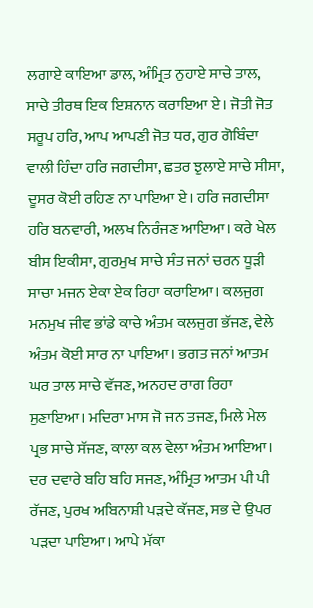ਲਗਾਏ ਕਾਇਆ ਡਾਲ, ਅੰਮ੍ਰਿਤ ਨੁਹਾਏ ਸਾਚੇ ਤਾਲ, ਸਾਚੇ ਤੀਰਥ ਇਕ ਇਸ਼ਨਾਨ ਕਰਾਇਆ ਏ। ਜੋਤੀ ਜੋਤ ਸਰੂਪ ਹਰਿ, ਆਪ ਆਪਣੀ ਜੋਤ ਧਰ, ਗੁਰ ਗੋਬਿੰਦਾ ਵਾਲੀ ਹਿੰਦਾ ਹਰਿ ਜਗਦੀਸਾ, ਛਤਰ ਝੁਲਾਏ ਸਾਚੇ ਸੀਸਾ, ਦੂਸਰ ਕੋਈ ਰਹਿਣ ਨਾ ਪਾਇਆ ਏ। ਹਰਿ ਜਗਦੀਸਾ ਹਰਿ ਬਨਵਾਰੀ, ਅਲਖ ਨਿਰੰਜਣ ਆਇਆ। ਕਰੇ ਖੇਲ ਬੀਸ ਇਕੀਸਾ, ਗੁਰਮੁਖ ਸਾਚੇ ਸੰਤ ਜਨਾਂ ਚਰਨ ਧੂੜੀ ਸਾਚਾ ਮਜਨ ਏਕਾ ਏਕ ਰਿਹਾ ਕਰਾਇਆ। ਕਲਜੁਗ ਮਨਮੁਖ ਜੀਵ ਭਾਂਡੇ ਕਾਚੇ ਅੰਤਮ ਕਲਜੁਗ ਭੱਜਣ, ਵੇਲੇ ਅੰਤਮ ਕੋਈ ਸਾਰ ਨਾ ਪਾਇਆ। ਭਗਤ ਜਨਾਂ ਆਤਮ ਘਰ ਤਾਲ ਸਾਚੇ ਵੱਜਣ, ਅਨਹਦ ਰਾਗ ਰਿਹਾ ਸੁਣਾਇਆ। ਮਦਿਰਾ ਮਾਸ ਜੋ ਜਨ ਤਜਣ, ਮਿਲੇ ਮੇਲ ਪ੍ਰਭ ਸਾਚੇ ਸੱਜਣ, ਕਾਲਾ ਕਲ ਵੇਲਾ ਅੰਤਮ ਆਇਆ। ਦਰ ਦਵਾਰੇ ਬਹਿ ਬਹਿ ਸਜਣ, ਅੰਮ੍ਰਿਤ ਆਤਮ ਪੀ ਪੀ ਰੱਜਣ, ਪੁਰਖ ਅਬਿਨਾਸ਼ੀ ਪੜਦੇ ਕੱਜਣ, ਸਭ ਦੇ ਉਪਰ ਪੜਦਾ ਪਾਇਆ। ਆਪੇ ਮੱਕਾ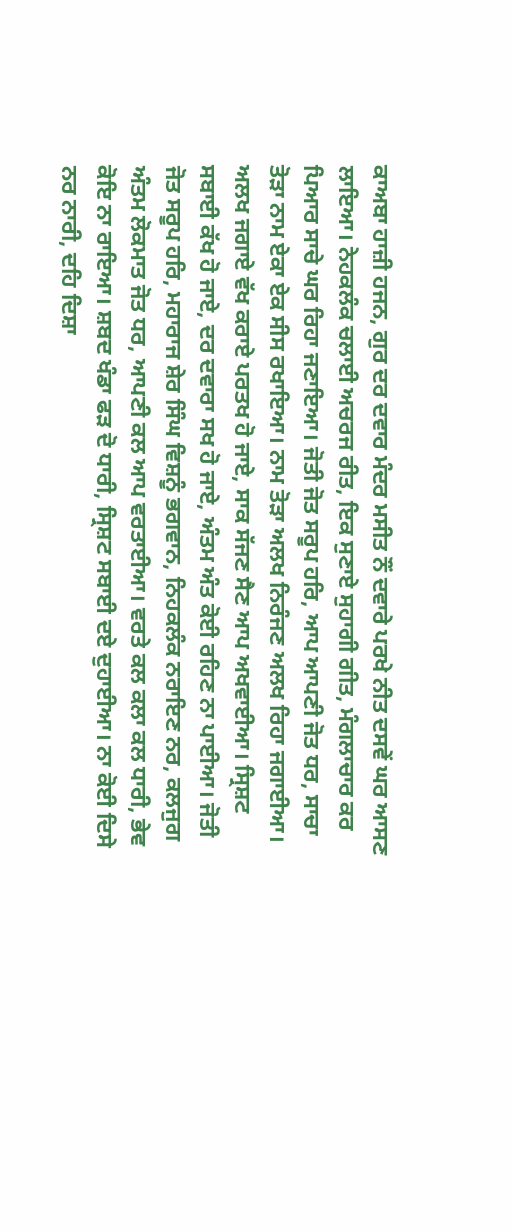ਕਾਅਬਾ ਹਾਜ਼ੀ ਹਜਨ, ਗੁਰ ਦਰ ਦਵਾਰ ਮੰਦਰ ਮਸੀਤ ਨੌਂ ਦਵਾਰੇ ਪਰਖੇ ਨੀਤ ਦਸਵੇਂ ਘਰ ਆਸਣ ਲਾਇਆ। ਨੇਹਕਲੰਕ ਚਲਾਈ ਅਚਰਜ ਰੀਤ, ਇਕ ਸੁਣਾਏ ਸੁਹਾਗੀ ਗੀਤ, ਮੰਗਲਾਚਾਰ ਕਰ ਪਿਆਰ ਸਾਚੇ ਘਰ ਰਿਹਾ ਜਣਾਇਆ। ਜੋਤੀ ਜੋਤ ਸਰੂਪ ਹਰਿ, ਆਪ ਆਪਣੀ ਜੋਤ ਧਰ, ਸਾਚਾ ਤੋੜਾ ਨਾਮ ਏਕਾ ਏਕ ਸੀਸ ਰਖਾਇਆ। ਨਾਮ ਤੋੜਾ ਅਲਖ ਨਿਰੰਜਣ ਅਲਖ ਰਿਹਾ ਜਗਾਈਆ। ਅਲਖ ਜਗਾਏ ਵੱਖ ਕਰਾਏ ਪਰਤਖ ਹੋ ਜਾਏ, ਸਾਕ ਸੱਜਣ ਸੈਣ ਆਪ ਅਖਵਾਈਆ। ਸ੍ਰਿਸ਼ਟ ਸਬਾਈ ਕੱਖ ਹੋ ਜਾਏ, ਦਰ ਦਵਾਰਾ ਸਖ ਹੋ ਜਾਏ, ਅੰਤਮ ਅੰਤ ਕੋਈ ਰਹਿਣ ਨਾ ਪਾਈਆ। ਜੋਤੀ ਜੋਤ ਸਰੂਪ ਹਰਿ, ਮਹਾਰਾਜ ਸ਼ੇਰ ਸਿੰਘ ਵਿਸ਼ਨੂੰ ਭਗਵਾਨ, ਨਿਹਕਲੰਕ ਨਰਾਇਣ ਨਰ, ਕਲਜੁਗ ਅੰਤਮ ਲੋਕਮਾਤ ਜੋਤ ਧਰ, ਆਪਣੀ ਕਲ ਆਪ ਵਰਤਾਈਆ। ਵਰਤੇ ਕਲ ਕਲਾ ਕਲ ਧਾਰੀ, ਭੇਵ ਕੋਇ ਨਾ ਰਾਇਆ। ਸ਼ਬਦ ਖੰਡਾ ਫੜ ਦੋ ਧਾਰੀ, ਸ੍ਰਿਸ਼ਟ ਸਬਾਈ ਦਏ ਦੁਹਾਈਆ। ਨਾ ਕੋਈ ਦਿਸੇ ਨਰ ਨਾਰੀ, ਦਹਿ ਦਿਸ਼ਾ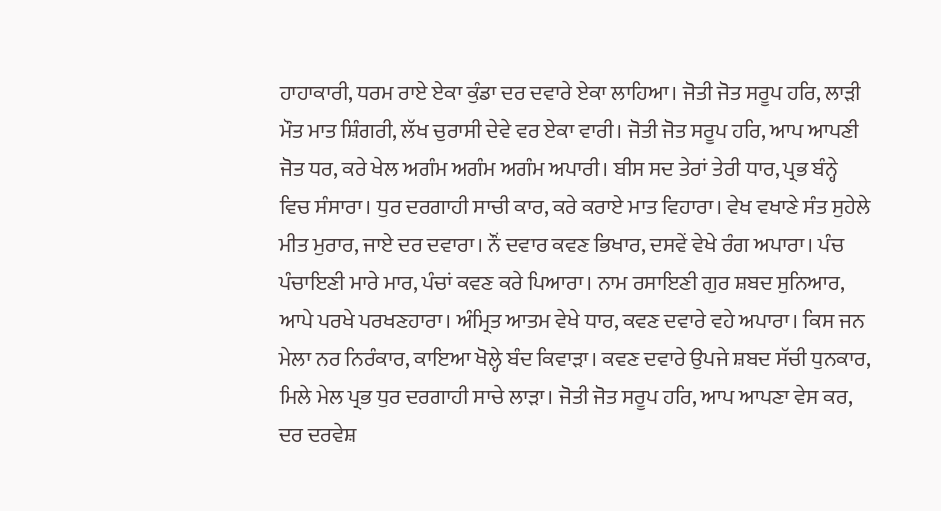ਹਾਹਾਕਾਰੀ, ਧਰਮ ਰਾਏ ਏਕਾ ਕੁੰਡਾ ਦਰ ਦਵਾਰੇ ਏਕਾ ਲਾਹਿਆ। ਜੋਤੀ ਜੋਤ ਸਰੂਪ ਹਰਿ, ਲਾੜੀ ਮੌਤ ਮਾਤ ਸ਼ਿੰਗਰੀ, ਲੱਖ ਚੁਰਾਸੀ ਦੇਵੇ ਵਰ ਏਕਾ ਵਾਰੀ। ਜੋਤੀ ਜੋਤ ਸਰੂਪ ਹਰਿ, ਆਪ ਆਪਣੀ ਜੋਤ ਧਰ, ਕਰੇ ਖੇਲ ਅਗੰਮ ਅਗੰਮ ਅਗੰਮ ਅਪਾਰੀ। ਬੀਸ ਸਦ ਤੇਰਾਂ ਤੇਰੀ ਧਾਰ, ਪ੍ਰਭ ਬੰਨ੍ਹੇ ਵਿਚ ਸੰਸਾਰਾ। ਧੁਰ ਦਰਗਾਹੀ ਸਾਚੀ ਕਾਰ, ਕਰੇ ਕਰਾਏ ਮਾਤ ਵਿਹਾਰਾ। ਵੇਖ ਵਖਾਣੇ ਸੰਤ ਸੁਹੇਲੇ ਮੀਤ ਮੁਰਾਰ, ਜਾਏ ਦਰ ਦਵਾਰਾ। ਨੌਂ ਦਵਾਰ ਕਵਣ ਭਿਖਾਰ, ਦਸਵੇਂ ਵੇਖੇ ਰੰਗ ਅਪਾਰਾ। ਪੰਚ ਪੰਚਾਇਣੀ ਮਾਰੇ ਮਾਰ, ਪੰਚਾਂ ਕਵਣ ਕਰੇ ਪਿਆਰਾ। ਨਾਮ ਰਸਾਇਣੀ ਗੁਰ ਸ਼ਬਦ ਸੁਨਿਆਰ, ਆਪੇ ਪਰਖੇ ਪਰਖਣਹਾਰਾ। ਅੰਮ੍ਰਿਤ ਆਤਮ ਵੇਖੇ ਧਾਰ, ਕਵਣ ਦਵਾਰੇ ਵਹੇ ਅਪਾਰਾ। ਕਿਸ ਜਨ ਮੇਲਾ ਨਰ ਨਿਰੰਕਾਰ, ਕਾਇਆ ਖੋਲ੍ਹੇ ਬੰਦ ਕਿਵਾੜਾ। ਕਵਣ ਦਵਾਰੇ ਉਪਜੇ ਸ਼ਬਦ ਸੱਚੀ ਧੁਨਕਾਰ, ਮਿਲੇ ਮੇਲ ਪ੍ਰਭ ਧੁਰ ਦਰਗਾਹੀ ਸਾਚੇ ਲਾੜਾ। ਜੋਤੀ ਜੋਤ ਸਰੂਪ ਹਰਿ, ਆਪ ਆਪਣਾ ਵੇਸ ਕਰ, ਦਰ ਦਰਵੇਸ਼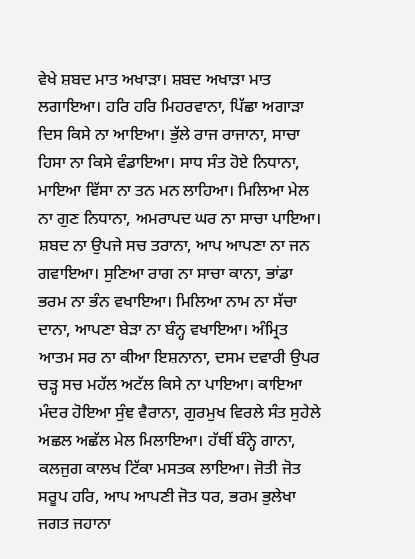ਵੇਖੇ ਸ਼ਬਦ ਮਾਤ ਅਖਾੜਾ। ਸ਼ਬਦ ਅਖਾੜਾ ਮਾਤ ਲਗਾਇਆ। ਹਰਿ ਹਰਿ ਮਿਹਰਵਾਨਾ, ਪਿੱਛਾ ਅਗਾੜਾ ਦਿਸ ਕਿਸੇ ਨਾ ਆਇਆ। ਭੁੱਲੇ ਰਾਜ ਰਾਜਾਨਾ, ਸਾਚਾ ਹਿਸਾ ਨਾ ਕਿਸੇ ਵੰਡਾਇਆ। ਸਾਧ ਸੰਤ ਹੋਏ ਨਿਧਾਨਾ, ਮਾਇਆ ਵਿੱਸਾ ਨਾ ਤਨ ਮਨ ਲਾਹਿਆ। ਮਿਲਿਆ ਮੇਲ ਨਾ ਗੁਣ ਨਿਧਾਨਾ, ਅਮਰਾਪਦ ਘਰ ਨਾ ਸਾਚਾ ਪਾਇਆ। ਸ਼ਬਦ ਨਾ ਉਪਜੇ ਸਚ ਤਰਾਨਾ, ਆਪ ਆਪਣਾ ਨਾ ਜਨ ਗਵਾਇਆ। ਸੁਣਿਆ ਰਾਗ ਨਾ ਸਾਚਾ ਕਾਨਾ, ਭਾਂਡਾ ਭਰਮ ਨਾ ਭੰਨ ਵਖਾਇਆ। ਮਿਲਿਆ ਨਾਮ ਨਾ ਸੱਚਾ ਦਾਨਾ, ਆਪਣਾ ਬੇੜਾ ਨਾ ਬੰਨ੍ਹ ਵਖਾਇਆ। ਅੰਮ੍ਰਿਤ ਆਤਮ ਸਰ ਨਾ ਕੀਆ ਇਸ਼ਨਾਨਾ, ਦਸਮ ਦਵਾਰੀ ਉਪਰ ਚੜ੍ਹ ਸਚ ਮਹੱਲ ਅਟੱਲ ਕਿਸੇ ਨਾ ਪਾਇਆ। ਕਾਇਆ ਮੰਦਰ ਹੋਇਆ ਸੁੰਞ ਵੈਰਾਨਾ, ਗੁਰਮੁਖ ਵਿਰਲੇ ਸੰਤ ਸੁਹੇਲੇ ਅਛਲ ਅਛੱਲ ਮੇਲ ਮਿਲਾਇਆ। ਹੱਥੀਂ ਬੰਨ੍ਹੇ ਗਾਨਾ, ਕਲਜੁਗ ਕਾਲਖ ਟਿੱਕਾ ਮਸਤਕ ਲਾਇਆ। ਜੋਤੀ ਜੋਤ ਸਰੂਪ ਹਰਿ, ਆਪ ਆਪਣੀ ਜੋਤ ਧਰ, ਭਰਮ ਭੁਲੇਖਾ ਜਗਤ ਜਹਾਨਾ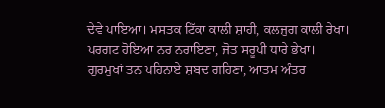ਦੇਵੇ ਪਾਇਆ। ਮਸਤਕ ਟਿੱਕਾ ਕਾਲੀ ਸ਼ਾਹੀ, ਕਲਜੁਗ ਕਾਲੀ ਰੇਖਾ। ਪਰਗਟ ਹੋਇਆ ਨਰ ਨਰਾਇਣਾ, ਜੋਤ ਸਰੂਪੀ ਧਾਰੇ ਭੇਖਾ। ਗੁਰਮੁਖਾਂ ਤਨ ਪਹਿਨਾਏ ਸ਼ਬਦ ਗਹਿਣਾ, ਆਤਮ ਅੰਤਰ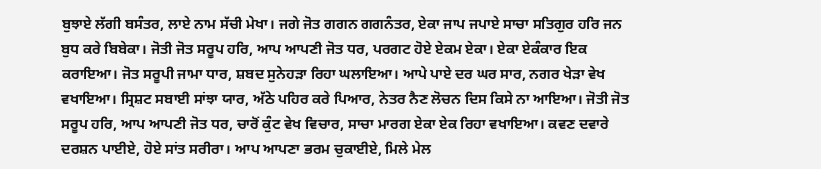ਬੁਝਾਏ ਲੱਗੀ ਬਸੰਤਰ, ਲਾਏ ਨਾਮ ਸੱਚੀ ਮੇਖਾ। ਜਗੇ ਜੋਤ ਗਗਨ ਗਗਨੰਤਰ, ਏਕਾ ਜਾਪ ਜਪਾਏ ਸਾਚਾ ਸਤਿਗੁਰ ਹਰਿ ਜਨ ਬੁਧ ਕਰੇ ਬਿਬੇਕਾ। ਜੋਤੀ ਜੋਤ ਸਰੂਪ ਹਰਿ, ਆਪ ਆਪਣੀ ਜੋਤ ਧਰ, ਪਰਗਟ ਹੋਏ ਏਕਮ ਏਕਾ। ਏਕਾ ਏਕੰਕਾਰ ਇਕ ਕਰਾਇਆ। ਜੋਤ ਸਰੂਪੀ ਜਾਮਾ ਧਾਰ, ਸ਼ਬਦ ਸੁਨੇਹੜਾ ਰਿਹਾ ਘਲਾਇਆ। ਆਪੇ ਪਾਏ ਦਰ ਘਰ ਸਾਰ, ਨਗਰ ਖੇੜਾ ਵੇਖ ਵਖਾਇਆ। ਸ੍ਰਿਸ਼ਟ ਸਬਾਈ ਸਾਂਝਾ ਯਾਰ, ਅੱਠੇ ਪਹਿਰ ਕਰੇ ਪਿਆਰ, ਨੇਤਰ ਨੈਣ ਲੋਚਨ ਦਿਸ ਕਿਸੇ ਨਾ ਆਇਆ। ਜੋਤੀ ਜੋਤ ਸਰੂਪ ਹਰਿ, ਆਪ ਆਪਣੀ ਜੋਤ ਧਰ, ਚਾਰੋਂ ਕੁੰਟ ਵੇਖ ਵਿਚਾਰ, ਸਾਚਾ ਮਾਰਗ ਏਕਾ ਏਕ ਰਿਹਾ ਵਖਾਇਆ। ਕਵਣ ਦਵਾਰੇ ਦਰਸ਼ਨ ਪਾਈਏ, ਹੋਏ ਸਾਂਤ ਸਰੀਰਾ। ਆਪ ਆਪਣਾ ਭਰਮ ਚੁਕਾਈਏ, ਮਿਲੇ ਮੇਲ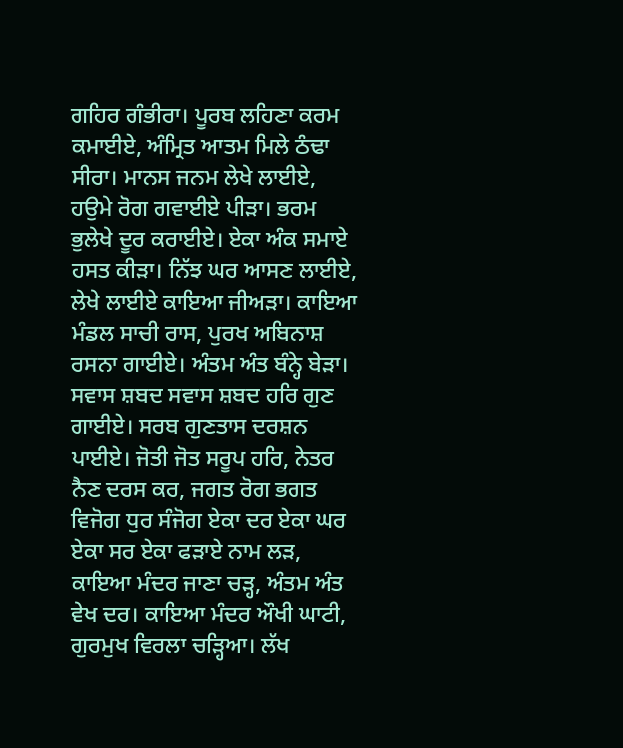ਗਹਿਰ ਗੰਭੀਰਾ। ਪੂਰਬ ਲਹਿਣਾ ਕਰਮ ਕਮਾਈਏ, ਅੰਮ੍ਰਿਤ ਆਤਮ ਮਿਲੇ ਠੰਢਾ ਸੀਰਾ। ਮਾਨਸ ਜਨਮ ਲੇਖੇ ਲਾਈਏ, ਹਉਮੇ ਰੋਗ ਗਵਾਈਏ ਪੀੜਾ। ਭਰਮ ਭੁਲੇਖੇ ਦੂਰ ਕਰਾਈਏ। ਏਕਾ ਅੰਕ ਸਮਾਏ ਹਸਤ ਕੀੜਾ। ਨਿੱਝ ਘਰ ਆਸਣ ਲਾਈਏ, ਲੇਖੇ ਲਾਈਏ ਕਾਇਆ ਜੀਅੜਾ। ਕਾਇਆ ਮੰਡਲ ਸਾਚੀ ਰਾਸ, ਪੁਰਖ ਅਬਿਨਾਸ਼ ਰਸਨਾ ਗਾਈਏ। ਅੰਤਮ ਅੰਤ ਬੰਨ੍ਹੇ ਬੇੜਾ। ਸਵਾਸ ਸ਼ਬਦ ਸਵਾਸ ਸ਼ਬਦ ਹਰਿ ਗੁਣ ਗਾਈਏ। ਸਰਬ ਗੁਣਤਾਸ ਦਰਸ਼ਨ ਪਾਈਏ। ਜੋਤੀ ਜੋਤ ਸਰੂਪ ਹਰਿ, ਨੇਤਰ ਨੈਣ ਦਰਸ ਕਰ, ਜਗਤ ਰੋਗ ਭਗਤ ਵਿਜੋਗ ਧੁਰ ਸੰਜੋਗ ਏਕਾ ਦਰ ਏਕਾ ਘਰ ਏਕਾ ਸਰ ਏਕਾ ਫੜਾਏ ਨਾਮ ਲੜ, ਕਾਇਆ ਮੰਦਰ ਜਾਣਾ ਚੜ੍ਹ, ਅੰਤਮ ਅੰਤ ਵੇਖ ਦਰ। ਕਾਇਆ ਮੰਦਰ ਔਖੀ ਘਾਟੀ, ਗੁਰਮੁਖ ਵਿਰਲਾ ਚੜ੍ਹਿਆ। ਲੱਖ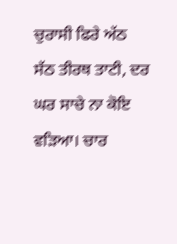ਚੁਰਾਸੀ ਫਿਰੇ ਅੱਠ ਸੱਠ ਤੀਰਥ ਤਾਟੀ, ਦਰ ਘਰ ਸਾਚੇ ਨਾ ਕੋਇ ਵੜਿਆ। ਚਾਰ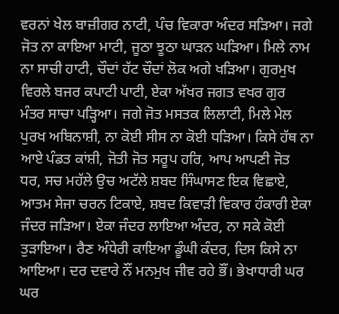ਵਰਨਾਂ ਖੇਲ ਬਾਜ਼ੀਗਰ ਨਾਟੀ, ਪੰਚ ਵਿਕਾਰਾ ਅੰਦਰ ਸੜਿਆ। ਜਗੇ ਜੋਤ ਨਾ ਕਾਇਆ ਮਾਟੀ, ਜੂਠਾ ਝੂਠਾ ਘਾੜਨ ਘੜਿਆ। ਮਿਲੇ ਨਾਮ ਨਾ ਸਾਚੀ ਹਾਟੀ, ਚੌਦਾਂ ਹੱਟ ਚੌਦਾਂ ਲੋਕ ਅਗੇ ਖੜਿਆ। ਗੁਰਮੁਖ ਵਿਰਲੇ ਬਜਰ ਕਪਾਟੀ ਪਾਟੀ, ਏਕਾ ਅੱਖਰ ਜਗਤ ਵਖਰ ਗੁਰ ਮੰਤਰ ਸਾਚਾ ਪੜ੍ਹਿਆ। ਜਗੇ ਜੋਤ ਮਸਤਕ ਲਿਲਾਟੀ, ਮਿਲੇ ਮੇਲ ਪੁਰਖ ਅਬਿਨਾਸ਼ੀ, ਨਾ ਕੋਈ ਸੀਸ ਨਾ ਕੋਈ ਧੜਿਆ। ਕਿਸੇ ਹੱਥ ਨਾ ਆਏ ਪੰਡਤ ਕਾਂਸ਼ੀ, ਜੋਤੀ ਜੋਤ ਸਰੂਪ ਹਰਿ, ਆਪ ਆਪਣੀ ਜੋਤ ਧਰ, ਸਚ ਮਹੱਲੇ ਉਚ ਅਟੱਲੇ ਸ਼ਬਦ ਸਿੰਘਾਸਣ ਇਕ ਵਿਛਾਏ, ਆਤਮ ਸੇਜਾ ਚਰਨ ਟਿਕਾਏ, ਸ਼ਬਦ ਕਿਵਾੜੀ ਵਿਕਾਰ ਹੰਕਾਰੀ ਏਕਾ ਜੰਦਰ ਜੜਿਆ। ਏਕਾ ਜੰਦਰ ਲਾਇਆ ਅੰਦਰ, ਨਾ ਸਕੇ ਕੋਈ ਤੁੜਾਇਆ। ਰੈਣ ਅੰਧੇਰੀ ਕਾਇਆ ਡੂੰਘੀ ਕੰਦਰ, ਦਿਸ ਕਿਸੇ ਨਾ ਆਇਆ। ਦਰ ਦਵਾਰੇ ਨੌਂ ਮਨਮੁਖ ਜੀਵ ਰਹੇ ਭੌਂ। ਭੇਖਾਧਾਰੀ ਘਰ ਘਰ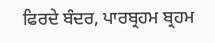ਫਿਰਦੇ ਬੰਦਰ, ਪਾਰਬ੍ਰਹਮ ਬ੍ਰਹਮ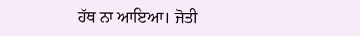ਹੱਥ ਨਾ ਆਇਆ। ਜੋਤੀ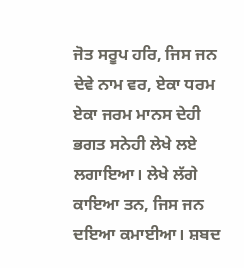ਜੋਤ ਸਰੂਪ ਹਰਿ, ਜਿਸ ਜਨ ਦੇਵੇ ਨਾਮ ਵਰ, ਏਕਾ ਧਰਮ ਏਕਾ ਜਰਮ ਮਾਨਸ ਦੇਹੀ ਭਗਤ ਸਨੇਹੀ ਲੇਖੇ ਲਏ ਲਗਾਇਆ। ਲੇਖੇ ਲੱਗੇ ਕਾਇਆ ਤਨ, ਜਿਸ ਜਨ ਦਇਆ ਕਮਾਈਆ। ਸ਼ਬਦ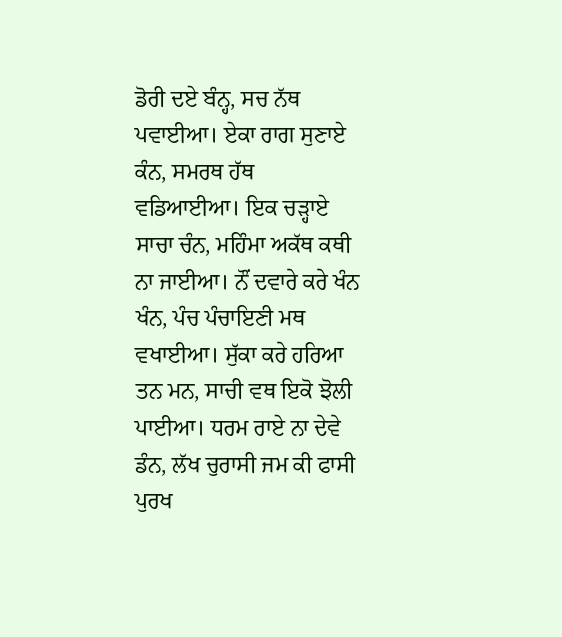ਡੋਰੀ ਦਏ ਬੰਨ੍ਹ, ਸਚ ਨੱਥ ਪਵਾਈਆ। ਏਕਾ ਰਾਗ ਸੁਣਾਏ ਕੰਨ, ਸਮਰਥ ਹੱਥ ਵਡਿਆਈਆ। ਇਕ ਚੜ੍ਹਾਏ ਸਾਚਾ ਚੰਨ, ਮਹਿੰਮਾ ਅਕੱਥ ਕਥੀ ਨਾ ਜਾਈਆ। ਨੌਂ ਦਵਾਰੇ ਕਰੇ ਖੰਨ ਖੰਨ, ਪੰਚ ਪੰਚਾਇਣੀ ਮਥ ਵਖਾਈਆ। ਸੁੱਕਾ ਕਰੇ ਹਰਿਆ ਤਨ ਮਨ, ਸਾਚੀ ਵਥ ਇਕੋ ਝੋਲੀ ਪਾਈਆ। ਧਰਮ ਰਾਏ ਨਾ ਦੇਵੇ ਡੰਨ, ਲੱਖ ਚੁਰਾਸੀ ਜਮ ਕੀ ਫਾਸੀ ਪੁਰਖ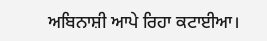ਅਬਿਨਾਸ਼ੀ ਆਪੇ ਰਿਹਾ ਕਟਾਈਆ।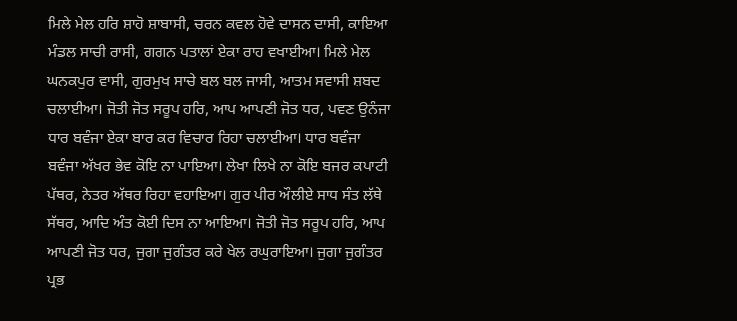ਮਿਲੇ ਮੇਲ ਹਰਿ ਸ਼ਾਹੋ ਸ਼ਾਬਾਸੀ, ਚਰਨ ਕਵਲ ਹੋਵੇ ਦਾਸਨ ਦਾਸੀ, ਕਾਇਆ ਮੰਡਲ ਸਾਚੀ ਰਾਸੀ, ਗਗਨ ਪਤਾਲਾਂ ਏਕਾ ਰਾਹ ਵਖਾਈਆ। ਮਿਲੇ ਮੇਲ ਘਨਕਪੁਰ ਵਾਸੀ, ਗੁਰਮੁਖ ਸਾਚੇ ਬਲ ਬਲ ਜਾਸੀ, ਆਤਮ ਸਵਾਸੀ ਸ਼ਬਦ ਚਲਾਈਆ। ਜੋਤੀ ਜੋਤ ਸਰੂਪ ਹਰਿ, ਆਪ ਆਪਣੀ ਜੋਤ ਧਰ, ਪਵਣ ਉਨੰਜਾ ਧਾਰ ਬਵੰਜਾ ਏਕਾ ਬਾਰ ਕਰ ਵਿਚਾਰ ਰਿਹਾ ਚਲਾਈਆ। ਧਾਰ ਬਵੰਜਾ ਬਵੰਜਾ ਅੱਖਰ ਭੇਵ ਕੋਇ ਨਾ ਪਾਇਆ। ਲੇਖਾ ਲਿਖੇ ਨਾ ਕੋਇ ਬਜਰ ਕਪਾਟੀ ਪੱਥਰ, ਨੇਤਰ ਅੱਥਰ ਰਿਹਾ ਵਹਾਇਆ। ਗੁਰ ਪੀਰ ਔਲੀਏ ਸਾਧ ਸੰਤ ਲੱਥੇ ਸੱਥਰ, ਆਦਿ ਅੰਤ ਕੋਈ ਦਿਸ ਨਾ ਆਇਆ। ਜੋਤੀ ਜੋਤ ਸਰੂਪ ਹਰਿ, ਆਪ ਆਪਣੀ ਜੋਤ ਧਰ, ਜੁਗਾ ਜੁਗੰਤਰ ਕਰੇ ਖੇਲ ਰਘੁਰਾਇਆ। ਜੁਗਾ ਜੁਗੰਤਰ ਪ੍ਰਭ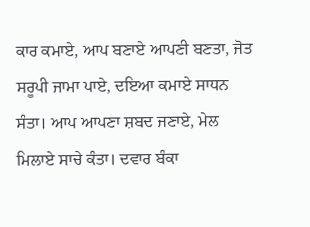ਕਾਰ ਕਮਾਏ, ਆਪ ਬਣਾਏ ਆਪਣੀ ਬਣਤਾ, ਜੋਤ ਸਰੂਪੀ ਜਾਮਾ ਪਾਏ, ਦਇਆ ਕਮਾਏ ਸਾਧਨ ਸੰਤਾ। ਆਪ ਆਪਣਾ ਸ਼ਬਦ ਜਣਾਏ, ਮੇਲ ਮਿਲਾਏ ਸਾਚੇ ਕੰਤਾ। ਦਵਾਰ ਬੰਕਾ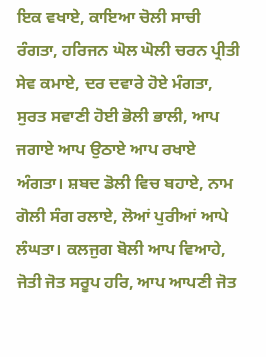ਇਕ ਵਖਾਏ, ਕਾਇਆ ਚੋਲੀ ਸਾਚੀ ਰੰਗਤਾ, ਹਰਿਜਨ ਘੋਲ ਘੋਲੀ ਚਰਨ ਪ੍ਰੀਤੀ ਸੇਵ ਕਮਾਏ, ਦਰ ਦਵਾਰੇ ਹੋਏ ਮੰਗਤਾ, ਸੁਰਤ ਸਵਾਣੀ ਹੋਈ ਭੋਲੀ ਭਾਲੀ, ਆਪ ਜਗਾਏ ਆਪ ਉਠਾਏ ਆਪ ਰਖਾਏ ਅੰਗਤਾ। ਸ਼ਬਦ ਡੋਲੀ ਵਿਚ ਬਹਾਏ, ਨਾਮ ਗੋਲੀ ਸੰਗ ਰਲਾਏ, ਲੋਆਂ ਪੁਰੀਆਂ ਆਪੇ ਲੰਘਤਾ। ਕਲਜੁਗ ਬੋਲੀ ਆਪ ਵਿਆਹੇ, ਜੋਤੀ ਜੋਤ ਸਰੂਪ ਹਰਿ, ਆਪ ਆਪਣੀ ਜੋਤ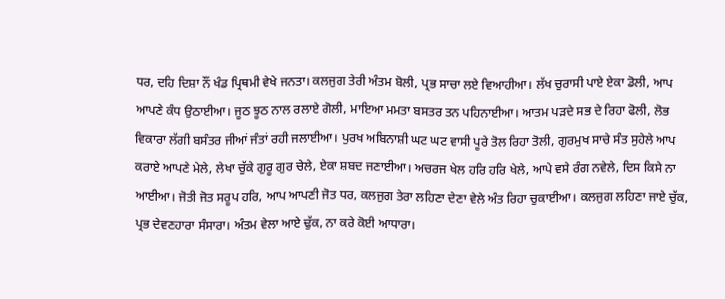ਧਰ, ਦਹਿ ਦਿਸ਼ਾ ਨੌਂ ਖੰਡ ਪ੍ਰਿਥਮੀ ਵੇਖੇ ਜਨਤਾ। ਕਲਜੁਗ ਤੇਰੀ ਅੰਤਮ ਬੋਲੀ, ਪ੍ਰਭ ਸਾਚਾ ਲਏ ਵਿਆਹੀਆ। ਲੱਖ ਚੁਰਾਸੀ ਪਾਏ ਏਕਾ ਡੋਲੀ, ਆਪ ਆਪਣੇ ਕੰਧ ਉਠਾਈਆ। ਜੂਠ ਝੂਠ ਨਾਲ ਰਲਾਏ ਗੋਲੀ, ਮਾਇਆ ਮਮਤਾ ਬਸਤਰ ਤਨ ਪਹਿਨਾਈਆ। ਆਤਮ ਪੜਦੇ ਸਭ ਦੇ ਰਿਹਾ ਫੋਲੀ, ਲੋਭ ਵਿਕਾਰਾ ਲੱਗੀ ਬਸੰਤਰ ਜੀਆਂ ਜੰਤਾਂ ਰਹੀ ਜਲਾਈਆ। ਪੁਰਖ ਅਬਿਨਾਸ਼ੀ ਘਟ ਘਟ ਵਾਸੀ ਪੂਰੇ ਤੋਲ ਰਿਹਾ ਤੋਲੀ, ਗੁਰਮੁਖ ਸਾਚੇ ਸੰਤ ਸੁਹੇਲੇ ਆਪ ਕਰਾਏ ਆਪਣੇ ਮੇਲੇ, ਲੇਖਾ ਚੁੱਕੇ ਗੁਰੂ ਗੁਰ ਚੇਲੇ, ਏਕਾ ਸ਼ਬਦ ਜਣਾਈਆ। ਅਚਰਜ ਖੇਲ ਹਰਿ ਹਰਿ ਖੇਲੇ, ਆਪੇ ਵਸੇ ਰੰਗ ਨਵੇਲੇ, ਦਿਸ ਕਿਸੇ ਨਾ ਆਈਆ। ਜੋਤੀ ਜੋਤ ਸਰੂਪ ਹਰਿ, ਆਪ ਆਪਣੀ ਜੋਤ ਧਰ, ਕਲਜੁਗ ਤੇਰਾ ਲਹਿਣਾ ਦੇਣਾ ਵੇਲੇ ਅੰਤ ਰਿਹਾ ਚੁਕਾਈਆ। ਕਲਜੁਗ ਲਹਿਣਾ ਜਾਏ ਚੁੱਕ, ਪ੍ਰਭ ਦੇਵਣਹਾਰਾ ਸੰਸਾਰਾ। ਅੰਤਮ ਵੇਲਾ ਆਏ ਢੁੱਕ, ਨਾ ਕਰੇ ਕੋਈ ਆਧਾਰਾ।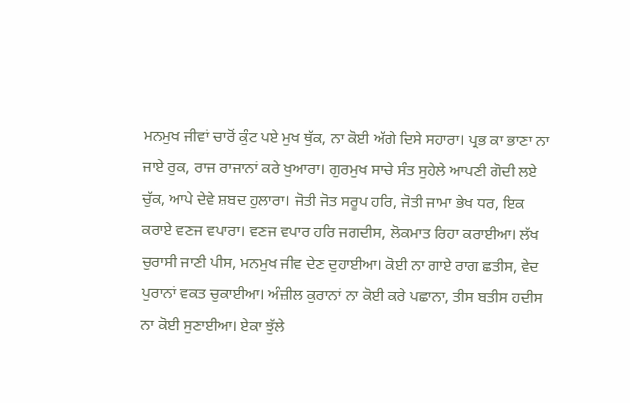ਮਨਮੁਖ ਜੀਵਾਂ ਚਾਰੋਂ ਕੁੰਟ ਪਏ ਮੁਖ ਥੁੱਕ, ਨਾ ਕੋਈ ਅੱਗੇ ਦਿਸੇ ਸਹਾਰਾ। ਪ੍ਰਭ ਕਾ ਭਾਣਾ ਨਾ ਜਾਏ ਰੁਕ, ਰਾਜ ਰਾਜਾਨਾਂ ਕਰੇ ਖੁਆਰਾ। ਗੁਰਮੁਖ ਸਾਚੇ ਸੰਤ ਸੁਹੇਲੇ ਆਪਣੀ ਗੋਦੀ ਲਏ ਚੁੱਕ, ਆਪੇ ਦੇਵੇ ਸ਼ਬਦ ਹੁਲਾਰਾ। ਜੋਤੀ ਜੋਤ ਸਰੂਪ ਹਰਿ, ਜੋਤੀ ਜਾਮਾ ਭੇਖ ਧਰ, ਇਕ ਕਰਾਏ ਵਣਜ ਵਪਾਰਾ। ਵਣਜ ਵਪਾਰ ਹਰਿ ਜਗਦੀਸ, ਲੋਕਮਾਤ ਰਿਹਾ ਕਰਾਈਆ। ਲੱਖ ਚੁਰਾਸੀ ਜਾਣੀ ਪੀਸ, ਮਨਮੁਖ ਜੀਵ ਦੇਣ ਦੁਹਾਈਆ। ਕੋਈ ਨਾ ਗਾਏ ਰਾਗ ਛਤੀਸ, ਵੇਦ ਪੁਰਾਨਾਂ ਵਕਤ ਚੁਕਾਈਆ। ਅੰਜ਼ੀਲ ਕੁਰਾਨਾਂ ਨਾ ਕੋਈ ਕਰੇ ਪਛਾਨਾ, ਤੀਸ ਬਤੀਸ ਹਦੀਸ ਨਾ ਕੋਈ ਸੁਣਾਈਆ। ਏਕਾ ਝੁੱਲੇ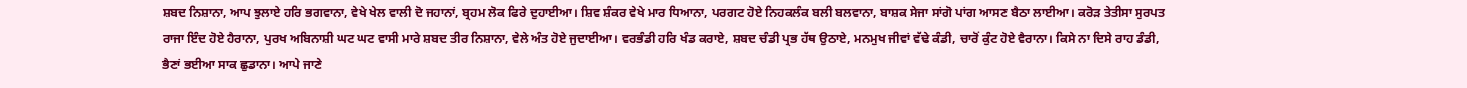ਸ਼ਬਦ ਨਿਸ਼ਾਨਾ, ਆਪ ਝੁਲਾਏ ਹਰਿ ਭਗਵਾਨਾ, ਵੇਖੇ ਖੇਲ ਵਾਲੀ ਦੋ ਜਹਾਨਾਂ, ਬ੍ਰਹਮ ਲੋਕ ਫਿਰੇ ਦੁਹਾਈਆ। ਸ਼ਿਵ ਸ਼ੰਕਰ ਵੇਖੇ ਮਾਰ ਧਿਆਨਾ, ਪਰਗਟ ਹੋਏ ਨਿਹਕਲੰਕ ਬਲੀ ਬਲਵਾਨਾ, ਬਾਸ਼ਕ ਸੇਜਾ ਸਾਂਗੋ ਪਾਂਗ ਆਸਣ ਬੈਠਾ ਲਾਈਆ। ਕਰੋੜ ਤੇਤੀਸਾ ਸੁਰਪਤ ਰਾਜਾ ਇੰਦ ਹੋਏ ਹੈਰਾਨਾ, ਪੁਰਖ ਅਬਿਨਾਸ਼ੀ ਘਟ ਘਟ ਵਾਸੀ ਮਾਰੇ ਸ਼ਬਦ ਤੀਰ ਨਿਸ਼ਾਨਾ, ਵੇਲੇ ਅੰਤ ਹੋਏ ਜੁਦਾਈਆ। ਵਰਭੰਡੀ ਹਰਿ ਖੰਡ ਕਰਾਏ, ਸ਼ਬਦ ਚੰਡੀ ਪ੍ਰਭ ਹੱਥ ਉਠਾਏ, ਮਨਮੁਖ ਜੀਵਾਂ ਵੱਢੇ ਕੰਡੀ, ਚਾਰੋਂ ਕੁੰਟ ਹੋਏ ਵੈਰਾਨਾ। ਕਿਸੇ ਨਾ ਦਿਸੇ ਰਾਹ ਡੰਡੀ, ਭੈਣਾਂ ਭਈਆ ਸਾਕ ਛੁਡਾਨਾ। ਆਪੇ ਜਾਣੇ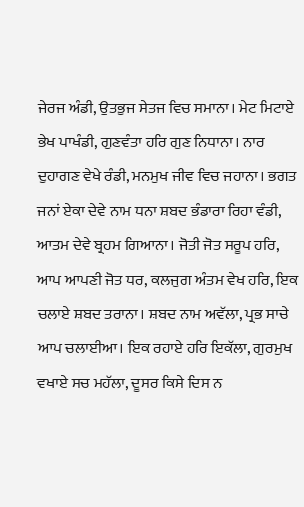ਜੇਰਜ ਅੰਡੀ, ਉਤਭੁਜ ਸੇਤਜ ਵਿਚ ਸਮਾਨਾ। ਮੇਟ ਮਿਟਾਏ ਭੇਖ ਪਾਖੰਡੀ, ਗੁਣਵੰਤਾ ਹਰਿ ਗੁਣ ਨਿਧਾਨਾ। ਨਾਰ ਦੁਹਾਗਣ ਵੇਖੇ ਰੰਡੀ, ਮਨਮੁਖ ਜੀਵ ਵਿਚ ਜਹਾਨਾ। ਭਗਤ ਜਨਾਂ ਏਕਾ ਦੇਵੇ ਨਾਮ ਧਨਾ ਸ਼ਬਦ ਭੰਡਾਰਾ ਰਿਹਾ ਵੰਡੀ, ਆਤਮ ਦੇਵੇ ਬ੍ਰਹਮ ਗਿਆਨਾ। ਜੋਤੀ ਜੋਤ ਸਰੂਪ ਹਰਿ, ਆਪ ਆਪਣੀ ਜੋਤ ਧਰ, ਕਲਜੁਗ ਅੰਤਮ ਵੇਖ ਹਰਿ, ਇਕ ਚਲਾਏ ਸ਼ਬਦ ਤਰਾਨਾ। ਸ਼ਬਦ ਨਾਮ ਅਵੱਲਾ, ਪ੍ਰਭ ਸਾਚੇ ਆਪ ਚਲਾਈਆ। ਇਕ ਰਹਾਏ ਹਰਿ ਇਕੱਲਾ, ਗੁਰਮੁਖ ਵਖਾਏ ਸਚ ਮਹੱਲਾ, ਦੂਸਰ ਕਿਸੇ ਦਿਸ ਨ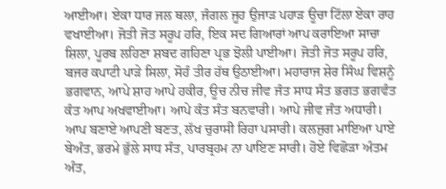ਆਈਆ। ਏਕਾ ਧਾਰ ਜਲ ਥਲਾ, ਜੰਗਲ ਜੂਹ ਉਜਾੜ ਪਹਾੜ ਊਚਾ ਟਿੱਲਾ ਏਕਾ ਰਾਹ ਵਖਾਈਆ। ਜੋਤੀ ਜੋਤ ਸਰੂਪ ਹਰਿ, ਇਕ ਸਦ ਗਿਆਰਾਂ ਆਪ ਕਰਾਇਆ ਸਾਚਾ ਸ਼ਿਲਾ, ਪੂਰਬ ਲਹਿਣਾ ਸ਼ਬਦ ਗਹਿਣਾ ਪ੍ਰਭ ਝੋਲੀ ਪਾਈਆ। ਜੋਤੀ ਜੋਤ ਸਰੂਪ ਹਰਿ, ਬਜਰ ਕਪਾਟੀ ਪਾੜੇ ਸਿਲਾ, ਸੋਹੰ ਤੀਰ ਹੱਥ ਉਠਾਈਆ। ਮਹਾਰਾਜ ਸ਼ੇਰ ਸਿੰਘ ਵਿਸ਼ਨੂੰ ਭਗਵਾਨ, ਆਪੇ ਸ਼ਾਹ ਆਪੇ ਹਕੀਰ, ਊਚ ਨੀਚ ਜੀਵ ਜੰਤ ਸਾਧ ਸੰਤ ਭਗਤ ਭਗਵੰਤ ਕੰਤ ਆਪ ਅਖਵਾਈਆ। ਆਪੇ ਕੰਤ ਸੰਤ ਬਨਵਾਰੀ। ਆਪੇ ਜੀਵ ਜੰਤ ਅਧਾਰੀ। ਆਪ ਬਣਾਏ ਆਪਣੀ ਬਣਤ, ਲੱਖ ਚੁਰਾਸੀ ਰਿਹਾ ਪਸਾਰੀ। ਕਲਜੁਗ ਮਾਇਆ ਪਾਏ ਬੇਅੰਤ, ਭਰਮੇ ਭੁੱਲੇ ਸਾਧ ਸੰਤ, ਪਾਰਬ੍ਰਹਮ ਨਾ ਪਾਇਣ ਸਾਰੀ। ਹੋਏ ਵਿਛੋੜਾ ਅੰਤਮ ਅੰਤ,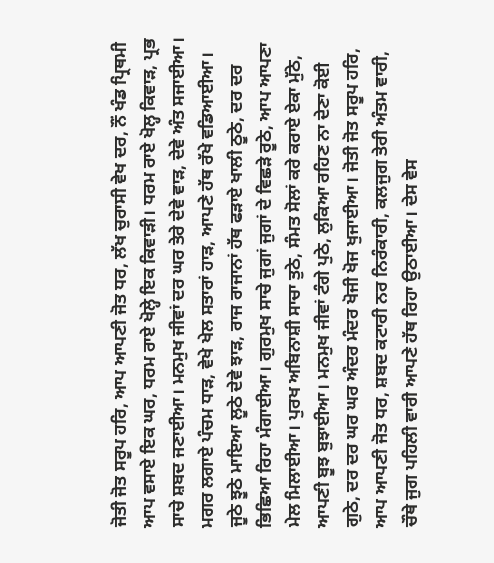ਜੋਤੀ ਜੋਤ ਸਰੂਪ ਹਰਿ, ਆਪ ਆਪਣੀ ਜੋਤ ਧਰ, ਲੱਖ ਚੁਰਾਸੀ ਵੇਖ ਦਰ, ਨੌਂ ਖੰਡ ਪ੍ਰਿਥਮੀ ਆਪ ਵਸਾਏ ਇਕ ਘਰ, ਧਰਮ ਰਾਏ ਖੋਲ੍ਹੇ ਇਕ ਕਿਵਾੜੀ। ਧਰਮ ਰਾਏ ਖੋਲ੍ਹ ਕਿਵਾੜ, ਪ੍ਰਭ ਸਾਚੇ ਸ਼ਬਦ ਜਣਾਈਆ। ਮਨਮੁਖ ਜੀਵਾਂ ਦਰ ਘਰ ਤੇਰੇ ਦੇਵੇ ਵਾੜ, ਦੇਵੇ ਅੰਤ ਸਜਾਈਆ। ਮਗਰ ਲਗਾਏ ਪੰਚਮ ਧਾੜ, ਵੇਖੇ ਖੇਲ ਸਤਾਰਾਂ ਹਾੜ, ਆਪਣੇ ਹੱਥ ਰੱਖੇ ਵਡਿਆਈਆ। ਜੂਠੇ ਝੂਠੇ ਮਾਇਆ ਲੂਠੇ ਦੇਵੇ ਝਾੜ, ਰਾਜ ਰਾਜਾਨਾਂ ਹੱਥ ਫੜਾਏ ਖਾਲੀ ਠੂਠੇ, ਦਰ ਦਰ ਭਿਛਿਆ ਰਿਹਾ ਮੰਗਾਈਆ। ਗੁਰਮੁਖ ਸਾਚੇ ਜੁਗਾਂ ਜੁਗਾਂ ਦੇ ਵਿਛੜੇ ਰੂਠੇ, ਆਪ ਆਪਣਾ ਮੇਲ ਮਿਲਾਈਆ। ਪੁਰਖ ਅਬਿਨਾਸ਼ੀ ਸਾਚਾ ਤੁਠੇ, ਸੰਮਤ ਸੋਲਾਂ ਕਰੇ ਕਰਾਏ ਏਕਾ ਮੁੱਠੇ, ਆਪਣੀ ਬੂਝ ਬੁਝਾਈਆ। ਮਨਮੁਖ ਜੀਵਾਂ ਟੰਗੇ ਪੁਠੇ, ਲੁਕਿਆ ਰਹਿਣ ਨਾ ਦੇਣਾ ਕੋਈ ਗੁਠੇ, ਦਰ ਦਰ ਘਰ ਘਰ ਅੰਦਰ ਮੰਦਰ ਖੋਜੀ ਖੋਜ ਖੁਜਾਈਆ। ਜੋਤੀ ਜੋਤ ਸਰੂਪ ਹਰਿ, ਆਪ ਆਪਣੀ ਜੋਤ ਧਰ, ਸ਼ਬਦ ਕਟਾਰੀ ਨਰ ਨਿਰੰਕਾਰੀ, ਕਲਜੁਗ ਤੇਰੀ ਅੰਤਮ ਵਾਰੀ, ਚੌਥੇ ਜੁਗ ਪਹਿਲੀ ਵਾਰੀ ਆਪਣੇ ਹੱਥ ਰਿਹਾ ਉਠਾਈਆ। ਦੇਸ ਵੇਸ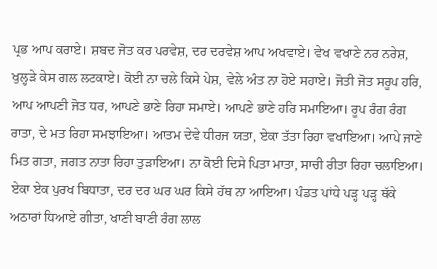ਪ੍ਰਭ ਆਪ ਕਰਾਏ। ਸ਼ਬਦ ਜੋਤ ਕਰ ਪਰਵੇਸ਼, ਦਰ ਦਰਵੇਸ਼ ਆਪ ਅਖਵਾਏ। ਵੇਖ ਵਖਾਣੇ ਨਰ ਨਰੇਸ਼, ਖੁਲ੍ਹੜੇ ਕੇਸ ਗਲ ਲਟਕਾਏ। ਕੋਈ ਨਾ ਚਲੇ ਕਿਸੇ ਪੇਸ਼, ਵੇਲੇ ਅੰਤ ਨਾ ਹੋਏ ਸਹਾਏ। ਜੋਤੀ ਜੋਤ ਸਰੂਪ ਹਰਿ, ਆਪ ਆਪਣੀ ਜੋਤ ਧਰ, ਆਪਣੇ ਭਾਣੇ ਰਿਹਾ ਸਮਾਏ। ਆਪਣੇ ਭਾਣੇ ਹਰਿ ਸਮਾਇਆ। ਰੂਪ ਰੰਗ ਰੰਗ ਰਾਤਾ, ਦੇ ਮਤ ਰਿਹਾ ਸਮਝਾਇਆ। ਆਤਮ ਦੇਵੇ ਧੀਰਜ ਯਤਾ, ਏਕਾ ਤੱਤਾ ਰਿਹਾ ਵਖਾਇਆ। ਆਪੇ ਜਾਣੇ ਮਿਤ ਗਤਾ, ਜਗਤ ਨਾਤਾ ਰਿਹਾ ਤੁੜਾਇਆ। ਨਾ ਕੋਈ ਦਿਸੇ ਪਿਤਾ ਮਾਤਾ, ਸਾਚੀ ਰੀਤਾ ਰਿਹਾ ਚਲਾਇਆ। ਏਕਾ ਏਕ ਪੁਰਖ ਬਿਧਾਤਾ, ਦਰ ਦਰ ਘਰ ਘਰ ਕਿਸੇ ਹੱਥ ਨਾ ਆਇਆ। ਪੰਡਤ ਪਾਂਧੇ ਪੜ੍ਹ ਪੜ੍ਹ ਥੱਕੇ ਅਠਾਰਾਂ ਧਿਆਏ ਗੀਤਾ, ਖਾਣੀ ਬਾਣੀ ਰੰਗ ਲਾਲ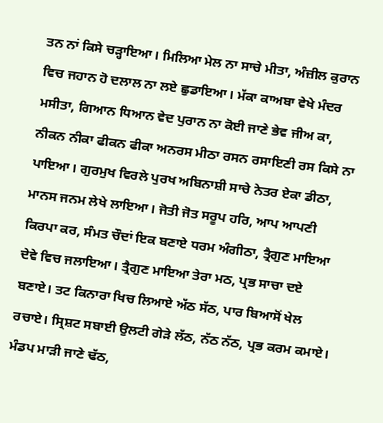ਤਨ ਨਾਂ ਕਿਸੇ ਚੜ੍ਹਾਇਆ। ਮਿਲਿਆ ਮੇਲ ਨਾ ਸਾਚੇ ਮੀਤਾ, ਅੰਜ਼ੀਲ ਕੁਰਾਨ ਵਿਚ ਜਹਾਨ ਹੋ ਦਲਾਲ ਨਾ ਲਏ ਛੁਡਾਇਆ। ਮੱਕਾ ਕਾਅਬਾ ਵੇਖੇ ਮੰਦਰ ਮਸੀਤਾ, ਗਿਆਨ ਧਿਆਨ ਵੇਦ ਪੁਰਾਨ ਨਾ ਕੋਈ ਜਾਣੇ ਭੇਵ ਜੀਅ ਕਾ, ਨੀਕਨ ਨੀਕਾ ਫੀਕਨ ਫੀਕਾ ਅਨਰਸ ਮੀਠਾ ਰਸਨ ਰਸਾਇਣੀ ਰਸ ਕਿਸੇ ਨਾ ਪਾਇਆ। ਗੁਰਮੁਖ ਵਿਰਲੇ ਪੁਰਖ ਅਬਿਨਾਸ਼ੀ ਸਾਚੇ ਨੇਤਰ ਏਕਾ ਡੀਠਾ, ਮਾਨਸ ਜਨਮ ਲੇਖੇ ਲਾਇਆ। ਜੋਤੀ ਜੋਤ ਸਰੂਪ ਹਰਿ, ਆਪ ਆਪਣੀ ਕਿਰਪਾ ਕਰ, ਸੰਮਤ ਚੌਦਾਂ ਇਕ ਬਣਾਏ ਧਰਮ ਅੰਗੀਠਾ, ਤ੍ਰੈਗੁਣ ਮਾਇਆ ਦੇਵੇ ਵਿਚ ਜਲਾਇਆ। ਤ੍ਰੈਗੁਣ ਮਾਇਆ ਤੇਰਾ ਮਠ, ਪ੍ਰਭ ਸਾਚਾ ਦਏ ਬਣਾਏ। ਤਟ ਕਿਨਾਰਾ ਖਿਚ ਲਿਆਏ ਅੱਠ ਸੱਠ, ਪਾਰ ਬਿਆਸੋਂ ਖੇਲ ਰਚਾਏ। ਸ੍ਰਿਸ਼ਟ ਸਬਾਈ ਉਲਟੀ ਗੇੜੇ ਲੱਠ, ਨੱਠ ਨੱਠ, ਪ੍ਰਭ ਕਰਮ ਕਮਾਏ। ਮੰਡਪ ਮਾੜੀ ਜਾਣੇ ਢੱਠ,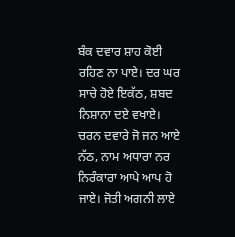ਬੰਕ ਦਵਾਰ ਸ਼ਾਹ ਕੋਈ ਰਹਿਣ ਨਾ ਪਾਏ। ਦਰ ਘਰ ਸਾਚੇ ਹੋਏ ਇਕੱਠ, ਸ਼ਬਦ ਨਿਸ਼ਾਨਾ ਦਏ ਵਖਾਏ। ਚਰਨ ਦਵਾਰੇ ਜੋ ਜਨ ਆਏ ਨੱਠ, ਨਾਮ ਅਧਾਰਾ ਨਰ ਨਿਰੰਕਾਰਾ ਆਪੇ ਆਪ ਹੋ ਜਾਏ। ਜੋਤੀ ਅਗਨੀ ਲਾਏ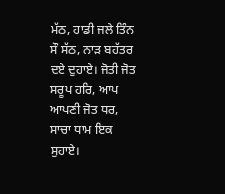ਮੱਠ, ਹਾਡੀ ਜਲੇ ਤਿੰਨ ਸੌ ਸੱਠ, ਨਾੜ ਬਹੱਤਰ ਦਏ ਦੁਹਾਏ। ਜੋਤੀ ਜੋਤ ਸਰੂਪ ਹਰਿ, ਆਪ ਆਪਣੀ ਜੋਤ ਧਰ, ਸਾਚਾ ਧਾਮ ਇਕ ਸੁਹਾਏ।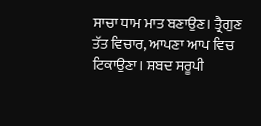ਸਾਚਾ ਧਾਮ ਮਾਤ ਬਣਾਉਣ। ਤ੍ਰੈਗੁਣ ਤੱਤ ਵਿਚਾਰ, ਆਪਣਾ ਆਪ ਵਿਚ ਟਿਕਾਉਣਾ। ਸ਼ਬਦ ਸਰੂਪੀ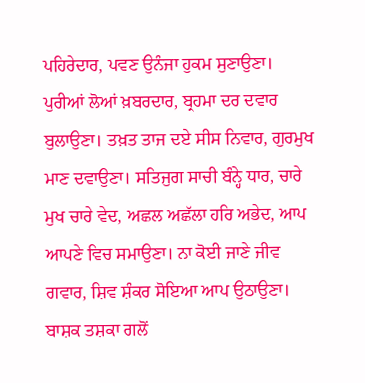ਪਹਿਰੇਦਾਰ, ਪਵਣ ਉਨੰਜਾ ਹੁਕਮ ਸੁਣਾਉਣਾ। ਪੁਰੀਆਂ ਲੋਆਂ ਖ਼ਬਰਦਾਰ, ਬ੍ਰਹਮਾ ਦਰ ਦਵਾਰ ਬੁਲਾਉਣਾ। ਤਖ਼ਤ ਤਾਜ ਦਏ ਸੀਸ ਨਿਵਾਰ, ਗੁਰਮੁਖ ਮਾਣ ਦਵਾਉਣਾ। ਸਤਿਜੁਗ ਸਾਚੀ ਬੰਨ੍ਹੇ ਧਾਰ, ਚਾਰੇ ਮੁਖ ਚਾਰੇ ਵੇਦ, ਅਛਲ ਅਛੱਲਾ ਹਰਿ ਅਭੇਦ, ਆਪ ਆਪਣੇ ਵਿਚ ਸਮਾਉਣਾ। ਨਾ ਕੋਈ ਜਾਣੇ ਜੀਵ ਗਵਾਰ, ਸ਼ਿਵ ਸ਼ੰਕਰ ਸੋਇਆ ਆਪ ਉਠਾਉਣਾ। ਬਾਸ਼ਕ ਤਸ਼ਕਾ ਗਲੋਂ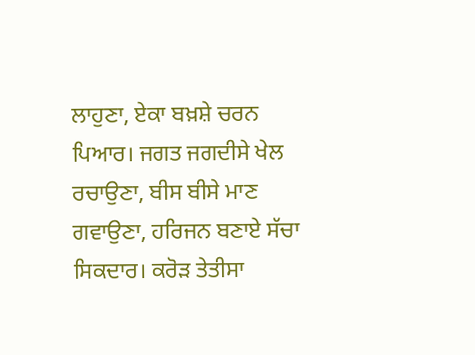ਲਾਹੁਣਾ, ਏਕਾ ਬਖ਼ਸ਼ੇ ਚਰਨ ਪਿਆਰ। ਜਗਤ ਜਗਦੀਸੇ ਖੇਲ ਰਚਾਉਣਾ, ਬੀਸ ਬੀਸੇ ਮਾਣ ਗਵਾਉਣਾ, ਹਰਿਜਨ ਬਣਾਏ ਸੱਚਾ ਸਿਕਦਾਰ। ਕਰੋੜ ਤੇਤੀਸਾ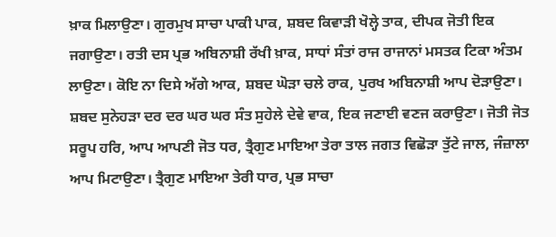ਖ਼ਾਕ ਮਿਲਾਉਣਾ। ਗੁਰਮੁਖ ਸਾਚਾ ਪਾਕੀ ਪਾਕ, ਸ਼ਬਦ ਕਿਵਾੜੀ ਖੋਲ੍ਹੇ ਤਾਕ, ਦੀਪਕ ਜੋਤੀ ਇਕ ਜਗਾਉਣਾ। ਰਤੀ ਦਸ ਪ੍ਰਭ ਅਬਿਨਾਸ਼ੀ ਰੱਖੀ ਖ਼ਾਕ, ਸਾਧਾਂ ਸੰਤਾਂ ਰਾਜ ਰਾਜਾਨਾਂ ਮਸਤਕ ਟਿਕਾ ਅੰਤਮ ਲਾਉਣਾ। ਕੋਇ ਨਾ ਦਿਸੇ ਅੱਗੇ ਆਕ, ਸ਼ਬਦ ਘੋੜਾ ਚਲੇ ਰਾਕ, ਪੁਰਖ ਅਬਿਨਾਸ਼ੀ ਆਪ ਦੋੜਾਉਣਾ। ਸ਼ਬਦ ਸੁਨੇਹੜਾ ਦਰ ਦਰ ਘਰ ਘਰ ਸੰਤ ਸੁਹੇਲੇ ਦੇਵੇ ਵਾਕ, ਇਕ ਜਣਾਈ ਵਣਜ ਕਰਾਉਣਾ। ਜੋਤੀ ਜੋਤ ਸਰੂਪ ਹਰਿ, ਆਪ ਆਪਣੀ ਜੋਤ ਧਰ, ਤ੍ਰੈਗੁਣ ਮਾਇਆ ਤੇਰਾ ਤਾਲ ਜਗਤ ਵਿਛੋੜਾ ਤੁੱਟੇ ਜਾਲ, ਜੰਜ਼ਾਲਾ ਆਪ ਮਿਟਾਉਣਾ। ਤ੍ਰੈਗੁਣ ਮਾਇਆ ਤੇਰੀ ਧਾਰ, ਪ੍ਰਭ ਸਾਚਾ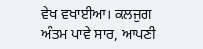ਵੇਖ ਵਖਾਈਆ। ਕਲਜੁਗ ਅੰਤਮ ਪਾਵੇ ਸਾਰ, ਆਪਣੀ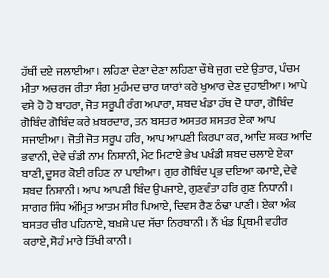ਹੱਥੀਂ ਦਏ ਜਲਾਈਆ। ਲਹਿਣਾ ਦੇਣਾ ਦੇਣਾ ਲਹਿਣਾ ਚੌਥੇ ਜੁਗ ਦਏ ਉਤਾਰ, ਪੰਚਮ ਮੀਤਾ ਅਚਰਜ ਰੀਤਾ ਸੰਗ ਮੁਹੰਮਦ ਚਾਰ ਯਾਰਾਂ ਕਰੇ ਖੁਆਰ ਦੇਣ ਦੁਹਾਈਆ। ਆਪੇ ਵਸੇ ਹੋ ਹੋ ਬਾਹਰਾ, ਜੋਤ ਸਰੂਪੀ ਰੰਗ ਅਪਾਰਾ, ਸ਼ਬਦ ਖੰਡਾ ਹੱਥ ਦੋ ਧਾਰਾ, ਗੋਬਿੰਦ ਗੋਬਿੰਦ ਗੋਬਿੰਦ ਕਰੇ ਖ਼ਬਰਦਾਰ, ਤਨ ਬਸਤਰ ਅਸਤਰ ਸ਼ਸਤਰ ਏਕਾ ਆਪ ਸਜਾਈਆ। ਜੋਤੀ ਜੋਤ ਸਰੂਪ ਹਰਿ, ਆਪ ਆਪਣੀ ਕਿਰਪਾ ਕਰ, ਆਦਿ ਸ਼ਕਤ ਆਦਿ ਭਵਾਨੀ, ਦੇਵੇ ਚੰਡੀ ਨਾਮ ਨਿਸ਼ਾਨੀ, ਮੇਟ ਮਿਟਾਏ ਭੇਖ ਪਖੰਡੀ ਸ਼ਬਦ ਚਲਾਏ ਏਕਾ ਬਾਣੀ, ਦੂਸਰ ਕੋਈ ਰਹਿਣ ਨਾ ਪਾਈਆ। ਗੁਰ ਗੋਬਿੰਦ ਪ੍ਰਭ ਦਇਆ ਕਮਾਏ, ਦੇਵੇ ਸ਼ਬਦ ਨਿਸ਼ਾਨੀ। ਆਪ ਆਪਣੀ ਬਿੰਦ ਉਪਜਾਏ, ਗੁਣਵੰਤਾ ਹਰਿ ਗੁਣ ਨਿਧਾਨੀ। ਸਾਗਰ ਸਿੰਧ ਅੰਮ੍ਰਿਤ ਆਤਮ ਸੀਰ ਪਿਆਏ, ਦਿਵਸ ਰੈਣ ਠੰਢਾ ਪਾਣੀ। ਏਕਾ ਅੰਕ ਬਸਤਰ ਚੀਰ ਪਹਿਨਾਏ, ਬਖ਼ਸ਼ੇ ਪਦ ਸੱਚਾ ਨਿਰਬਾਨੀ। ਨੌਂ ਖੰਡ ਪ੍ਰਿਥਮੀ ਵਹੀਰ ਕਰਾਏ, ਸੋਹੰ ਮਾਰੇ ਤਿੱਖੀ ਕਾਨੀ।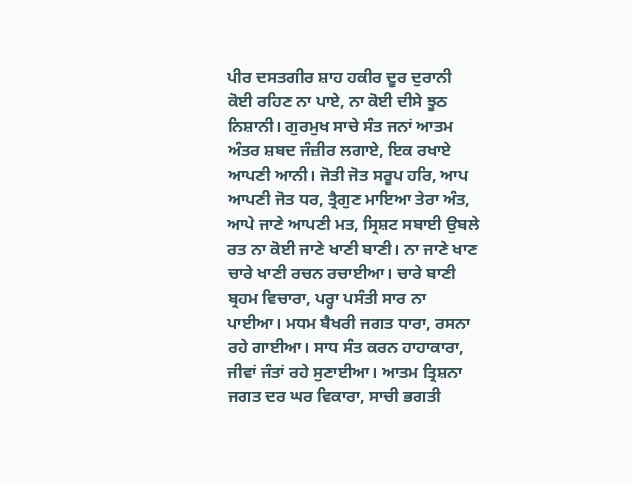ਪੀਰ ਦਸਤਗੀਰ ਸ਼ਾਹ ਹਕੀਰ ਦੂਰ ਦੁਰਾਨੀ ਕੋਈ ਰਹਿਣ ਨਾ ਪਾਏ, ਨਾ ਕੋਈ ਦੀਸੇ ਝੂਠ ਨਿਸ਼ਾਨੀ। ਗੁਰਮੁਖ ਸਾਚੇ ਸੰਤ ਜਨਾਂ ਆਤਮ ਅੰਤਰ ਸ਼ਬਦ ਜੰਜ਼ੀਰ ਲਗਾਏ, ਇਕ ਰਖਾਏ ਆਪਣੀ ਆਨੀ। ਜੋਤੀ ਜੋਤ ਸਰੂਪ ਹਰਿ, ਆਪ ਆਪਣੀ ਜੋਤ ਧਰ, ਤ੍ਰੈਗੁਣ ਮਾਇਆ ਤੇਰਾ ਅੰਤ, ਆਪੇ ਜਾਣੇ ਆਪਣੀ ਮਤ, ਸ੍ਰਿਸ਼ਟ ਸਬਾਈ ਉਬਲੇ ਰਤ ਨਾ ਕੋਈ ਜਾਣੇ ਖਾਣੀ ਬਾਣੀ। ਨਾ ਜਾਣੇ ਖਾਣ ਚਾਰੇ ਖਾਣੀ ਰਚਨ ਰਚਾਈਆ। ਚਾਰੇ ਬਾਣੀ ਬ੍ਰਹਮ ਵਿਚਾਰਾ, ਪਰ੍ਹਾ ਪਸੰਤੀ ਸਾਰ ਨਾ ਪਾਈਆ। ਮਧਮ ਬੈਖਰੀ ਜਗਤ ਧਾਰਾ, ਰਸਨਾ ਰਹੇ ਗਾਈਆ। ਸਾਧ ਸੰਤ ਕਰਨ ਹਾਹਾਕਾਰਾ, ਜੀਵਾਂ ਜੰਤਾਂ ਰਹੇ ਸੁਣਾਈਆ। ਆਤਮ ਤ੍ਰਿਸ਼ਨਾ ਜਗਤ ਦਰ ਘਰ ਵਿਕਾਰਾ, ਸਾਚੀ ਭਗਤੀ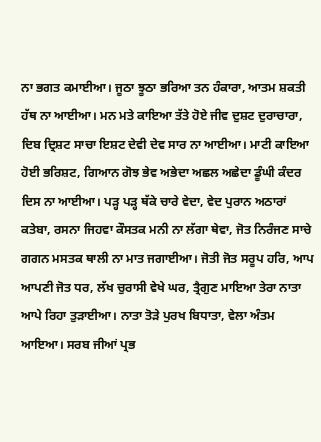ਨਾ ਭਗਤ ਕਮਾਈਆ। ਜੂਠਾ ਝੂਠਾ ਭਰਿਆ ਤਨ ਹੰਕਾਰਾ, ਆਤਮ ਸ਼ਕਤੀ ਹੱਥ ਨਾ ਆਈਆ। ਮਨ ਮਤੇ ਕਾਇਆ ਤੱਤੇ ਹੋਏ ਜੀਵ ਦੁਸ਼ਟ ਦੁਰਾਚਾਰਾ, ਦਿਬ ਦ੍ਰਿਸ਼ਟ ਸਾਚਾ ਇਸ਼ਟ ਦੇਵੀ ਦੇਵ ਸਾਰ ਨਾ ਆਈਆ। ਮਾਟੀ ਕਾਇਆ ਹੋਈ ਭਰਿਸ਼ਟ, ਗਿਆਨ ਗੋਝ ਭੇਵ ਅਭੇਦਾ ਅਛਲ ਅਛੇਦਾ ਡੂੰਘੀ ਕੰਦਰ ਦਿਸ ਨਾ ਆਈਆ। ਪੜ੍ਹ ਪੜ੍ਹ ਥੱਕੇ ਚਾਰੇ ਵੇਦਾ, ਵੇਦ ਪੁਰਾਨ ਅਠਾਰਾਂ ਕਤੇਬਾ, ਰਸਨਾ ਜਿਹਵਾ ਕੌਸਤਕ ਮਨੀ ਨਾ ਲੱਗਾ ਥੇਵਾ, ਜੋਤ ਨਿਰੰਜਣ ਸਾਚੇ ਗਗਨ ਮਸਤਕ ਥਾਲੀ ਨਾ ਮਾਤ ਜਗਾਈਆ। ਜੋਤੀ ਜੋਤ ਸਰੂਪ ਹਰਿ, ਆਪ ਆਪਣੀ ਜੋਤ ਧਰ, ਲੱਖ ਚੁਰਾਸੀ ਵੇਖੇ ਘਰ, ਤ੍ਰੈਗੁਣ ਮਾਇਆ ਤੇਰਾ ਨਾਤਾ ਆਪੇ ਰਿਹਾ ਤੁੜਾਈਆ। ਨਾਤਾ ਤੋੜੇ ਪੁਰਖ ਬਿਧਾਤਾ, ਵੇਲਾ ਅੰਤਮ ਆਇਆ। ਸਰਬ ਜੀਆਂ ਪ੍ਰਭ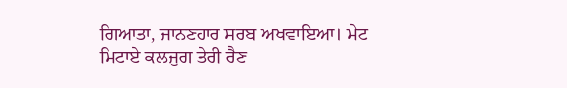ਗਿਆਤਾ, ਜਾਨਣਹਾਰ ਸਰਬ ਅਖਵਾਇਆ। ਮੇਟ ਮਿਟਾਏ ਕਲਜੁਗ ਤੇਰੀ ਰੈਣ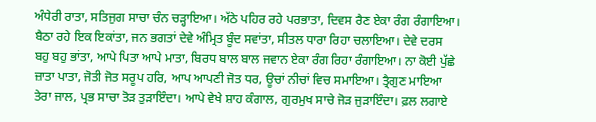ਅੰਧੇਰੀ ਰਾਤਾ, ਸਤਿਜੁਗ ਸਾਚਾ ਚੰਨ ਚੜ੍ਹਾਇਆ। ਅੱਠੇ ਪਹਿਰ ਰਹੇ ਪਰਭਾਤਾ, ਦਿਵਸ ਰੈਣ ਏਕਾ ਰੰਗ ਰੰਗਾਇਆ। ਬੈਠਾ ਰਹੇ ਇਕ ਇਕਾਂਤਾ, ਜਨ ਭਗਤਾਂ ਦੇਵੇ ਅੰਮ੍ਰਿਤ ਬੂੰਦ ਸਵਾਂਤਾ, ਸੀਤਲ ਧਾਰਾ ਰਿਹਾ ਚਲਾਇਆ। ਦੇਵੇ ਦਰਸ ਬਹੁ ਬਹੁ ਭਾਂਤਾ, ਆਪੇ ਪਿਤਾ ਆਪੇ ਮਾਤਾ, ਬਿਰਧ ਬਾਲ ਬਾਲ ਜਵਾਨ ਏਕਾ ਰੰਗ ਰਿਹਾ ਰੰਗਾਇਆ। ਨਾ ਕੋਈ ਪੁੱਛੇ ਜ਼ਾਤਾ ਪਾਤਾ, ਜੋਤੀ ਜੋਤ ਸਰੂਪ ਹਰਿ, ਆਪ ਆਪਣੀ ਜੋਤ ਧਰ, ਊਚਾਂ ਨੀਚਾਂ ਵਿਚ ਸਮਾਇਆ। ਤ੍ਰੈਗੁਣ ਮਾਇਆ ਤੇਰਾ ਜਾਲ, ਪ੍ਰਭ ਸਾਚਾ ਤੋੜ ਤੁੜਾਇੰਦਾ। ਆਪੇ ਵੇਖੇ ਸ਼ਾਹ ਕੰਗਾਲ, ਗੁਰਮੁਖ ਸਾਚੇ ਜੋੜ ਜੁੜਾਇੰਦਾ। ਫ਼ਲ ਲਗਾਏ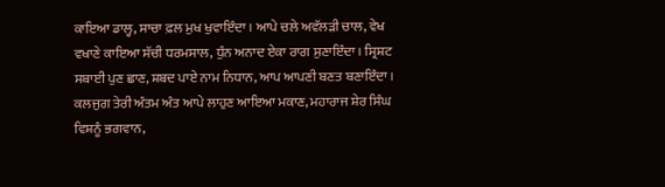ਕਾਇਆ ਡਾਲ੍ਹ, ਸਾਚਾ ਫ਼ਲ ਮੁਖ ਖੁਵਾਇੰਦਾ। ਆਪੇ ਚਲੇ ਅਵੱਲੜੀ ਚਾਲ, ਵੇਖ ਵਖਾਣੇ ਕਾਇਆ ਸੱਚੀ ਧਰਮਸਾਲ, ਧੁੰਨ ਅਨਾਦ ਏਕਾ ਰਾਗ ਸੁਣਾਇੰਦਾ। ਸ੍ਰਿਸ਼ਟ ਸਬਾਈ ਪੁਣ ਛਾਣ, ਸ਼ਬਦ ਪਾਏ ਨਾਮ ਨਿਧਾਨ, ਆਪ ਆਪਣੀ ਬਣਤ ਬਣਾਇੰਦਾ। ਕਲਜੁਗ ਤੇਰੀ ਅੰਤਮ ਅੰਤ ਆਪੇ ਲਾਹੁਣ ਆਇਆ ਮਕਾਣ, ਮਹਾਰਾਜ ਸ਼ੇਰ ਸਿੰਘ ਵਿਸ਼ਨੂੰ ਭਗਵਾਨ,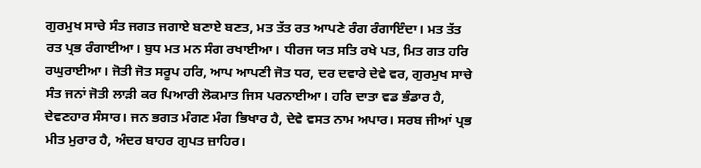ਗੁਰਮੁਖ ਸਾਚੇ ਸੰਤ ਜਗਤ ਜਗਾਏ ਬਣਾਏ ਬਣਤ, ਮਤ ਤੱਤ ਰਤ ਆਪਣੇ ਰੰਗ ਰੰਗਾਇੰਦਾ। ਮਤ ਤੱਤ ਰਤ ਪ੍ਰਭ ਰੰਗਾਈਆ। ਬੁਧ ਮਤ ਮਨ ਸੰਗ ਰਖਾਈਆ। ਧੀਰਜ ਯਤ ਸਤਿ ਰਖੇ ਪਤ, ਮਿਤ ਗਤ ਹਰਿ ਰਘੁਰਾਈਆ। ਜੋਤੀ ਜੋਤ ਸਰੂਪ ਹਰਿ, ਆਪ ਆਪਣੀ ਜੋਤ ਧਰ, ਦਰ ਦਵਾਰੇ ਦੇਵੇ ਵਰ, ਗੁਰਮੁਖ ਸਾਚੇ ਸੰਤ ਜਨਾਂ ਜੋਤੀ ਲਾੜੀ ਕਰ ਪਿਆਰੀ ਲੋਕਮਾਤ ਜਿਸ ਪਰਨਾਈਆ। ਹਰਿ ਦਾਤਾ ਵਡ ਭੰਡਾਰ ਹੈ, ਦੇਵਣਹਾਰ ਸੰਸਾਰ। ਜਨ ਭਗਤ ਮੰਗਣ ਮੰਗ ਭਿਖਾਰ ਹੈ, ਦੇਵੇ ਵਸਤ ਨਾਮ ਅਪਾਰ। ਸਰਬ ਜੀਆਂ ਪ੍ਰਭ ਮੀਤ ਮੁਰਾਰ ਹੈ, ਅੰਦਰ ਬਾਹਰ ਗੁਪਤ ਜ਼ਾਹਿਰ।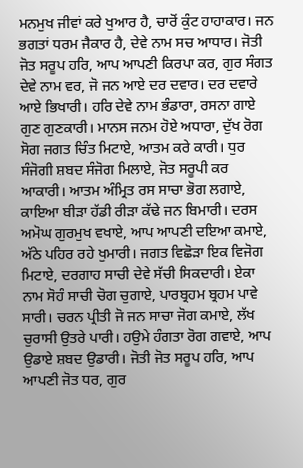ਮਨਮੁਖ ਜੀਵਾਂ ਕਰੇ ਖੁਆਰ ਹੈ, ਚਾਰੋਂ ਕੁੰਟ ਹਾਹਾਕਾਰ। ਜਨ ਭਗਤਾਂ ਧਰਮ ਜੈਕਾਰ ਹੈ, ਦੇਵੇ ਨਾਮ ਸਚ ਆਧਾਰ। ਜੋਤੀ ਜੋਤ ਸਰੂਪ ਹਰਿ, ਆਪ ਆਪਣੀ ਕਿਰਪਾ ਕਰ, ਗੁਰ ਸੰਗਤ ਦੇਵੇ ਨਾਮ ਵਰ, ਜੋ ਜਨ ਆਏ ਦਰ ਦਵਾਰ। ਦਰ ਦਵਾਰੇ ਆਏ ਭਿਖਾਰੀ। ਹਰਿ ਦੇਵੇ ਨਾਮ ਭੰਡਾਰਾ, ਰਸਨਾ ਗਾਏ ਗੁਣ ਗੁਣਕਾਰੀ। ਮਾਨਸ ਜਨਮ ਹੋਏ ਅਧਾਰਾ, ਦੁੱਖ ਰੋਗ ਸੋਗ ਜਗਤ ਚਿੰਤ ਮਿਟਾਏ, ਆਤਮ ਕਰੇ ਕਾਰੀ। ਧੁਰ ਸੰਜੋਗੀ ਸ਼ਬਦ ਸੰਜੋਗ ਮਿਲਾਏ, ਜੋਤ ਸਰੂਪੀ ਕਰ ਆਕਾਰੀ। ਆਤਮ ਅੰਮ੍ਰਿਤ ਰਸ ਸਾਚਾ ਭੋਗ ਲਗਾਏ, ਕਾਇਆ ਬੀੜਾ ਹੱਡੀ ਰੀੜਾ ਕੱਢੇ ਜਨ ਬਿਮਾਰੀ। ਦਰਸ ਅਮੋਘ ਗੁਰਮੁਖ ਵਖਾਏ, ਆਪ ਆਪਣੀ ਦਇਆ ਕਮਾਏ, ਅੱਠੇ ਪਹਿਰ ਰਹੇ ਖੁਮਾਰੀ। ਜਗਤ ਵਿਛੋੜਾ ਇਕ ਵਿਜੋਗ ਮਿਟਾਏ, ਦਰਗਾਹ ਸਾਚੀ ਦੇਵੇ ਸੱਚੀ ਸਿਕਦਾਰੀ। ਏਕਾ ਨਾਮ ਸੋਹੰ ਸਾਚੀ ਚੋਗ ਚੁਗਾਏ, ਪਾਰਬ੍ਰਹਮ ਬ੍ਰਹਮ ਪਾਵੇ ਸਾਰੀ। ਚਰਨ ਪ੍ਰੀਤੀ ਜੋ ਜਨ ਸਾਚਾ ਜੋਗ ਕਮਾਏ, ਲੱਖ ਚੁਰਾਸੀ ਉਤਰੇ ਪਾਰੀ। ਹਉਮੇ ਹੰਗਤਾ ਰੋਗ ਗਵਾਏ, ਆਪ ਉਡਾਏ ਸ਼ਬਦ ਉਡਾਰੀ। ਜੋਤੀ ਜੋਤ ਸਰੂਪ ਹਰਿ, ਆਪ ਆਪਣੀ ਜੋਤ ਧਰ, ਗੁਰ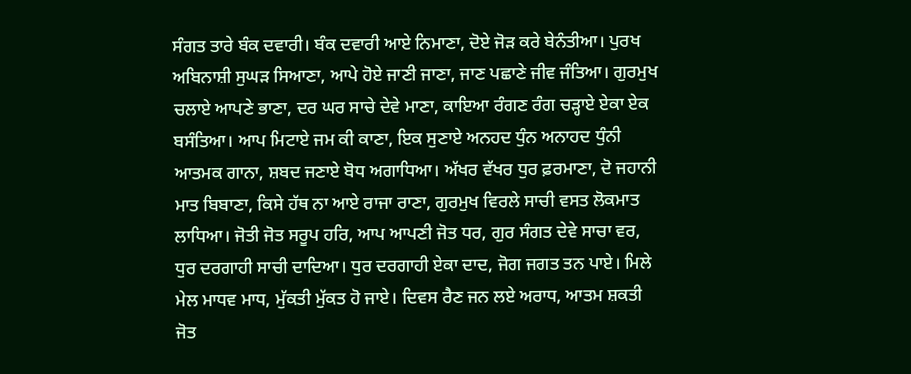ਸੰਗਤ ਤਾਰੇ ਬੰਕ ਦਵਾਰੀ। ਬੰਕ ਦਵਾਰੀ ਆਏ ਨਿਮਾਣਾ, ਦੋਏ ਜੋੜ ਕਰੇ ਬੇਨੰਤੀਆ। ਪੁਰਖ ਅਬਿਨਾਸ਼ੀ ਸੁਘੜ ਸਿਆਣਾ, ਆਪੇ ਹੋਏ ਜਾਣੀ ਜਾਣਾ, ਜਾਣ ਪਛਾਣੇ ਜੀਵ ਜੰਤਿਆ। ਗੁਰਮੁਖ ਚਲਾਏ ਆਪਣੇ ਭਾਣਾ, ਦਰ ਘਰ ਸਾਚੇ ਦੇਵੇ ਮਾਣਾ, ਕਾਇਆ ਰੰਗਣ ਰੰਗ ਚੜ੍ਹਾਏ ਏਕਾ ਏਕ ਬਸੰਤਿਆ। ਆਪ ਮਿਟਾਏ ਜਮ ਕੀ ਕਾਣਾ, ਇਕ ਸੁਣਾਏ ਅਨਹਦ ਧੁੰਨ ਅਨਾਹਦ ਧੁੰਨੀ ਆਤਮਕ ਗਾਨਾ, ਸ਼ਬਦ ਜਣਾਏ ਬੋਧ ਅਗਾਧਿਆ। ਅੱਖਰ ਵੱਖਰ ਧੁਰ ਫ਼ਰਮਾਣਾ, ਦੋ ਜਹਾਨੀ ਮਾਤ ਬਿਬਾਣਾ, ਕਿਸੇ ਹੱਥ ਨਾ ਆਏ ਰਾਜਾ ਰਾਣਾ, ਗੁਰਮੁਖ ਵਿਰਲੇ ਸਾਚੀ ਵਸਤ ਲੋਕਮਾਤ ਲਾਧਿਆ। ਜੋਤੀ ਜੋਤ ਸਰੂਪ ਹਰਿ, ਆਪ ਆਪਣੀ ਜੋਤ ਧਰ, ਗੁਰ ਸੰਗਤ ਦੇਵੇ ਸਾਚਾ ਵਰ, ਧੁਰ ਦਰਗਾਹੀ ਸਾਚੀ ਦਾਦਿਆ। ਧੁਰ ਦਰਗਾਹੀ ਏਕਾ ਦਾਦ, ਜੋਗ ਜਗਤ ਤਨ ਪਾਏ। ਮਿਲੇ ਮੇਲ ਮਾਧਵ ਮਾਧ, ਮੁੱਕਤੀ ਮੁੱਕਤ ਹੋ ਜਾਏ। ਦਿਵਸ ਰੈਣ ਜਨ ਲਏ ਅਰਾਧ, ਆਤਮ ਸ਼ਕਤੀ ਜੋਤ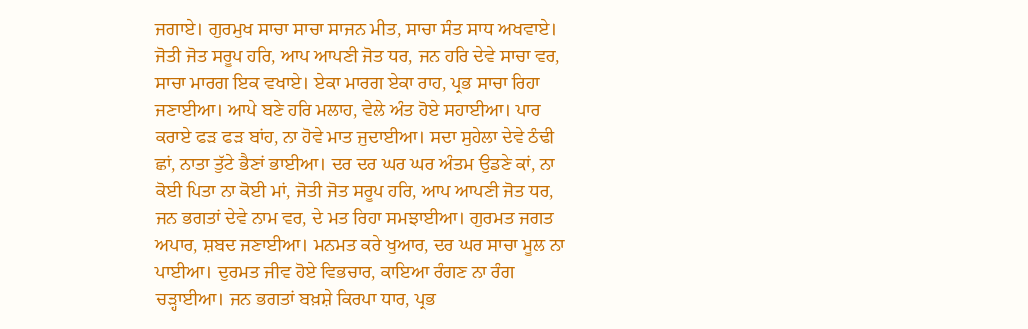ਜਗਾਏ। ਗੁਰਮੁਖ ਸਾਚਾ ਸਾਚਾ ਸਾਜਨ ਮੀਤ, ਸਾਚਾ ਸੰਤ ਸਾਧ ਅਖਵਾਏ। ਜੋਤੀ ਜੋਤ ਸਰੂਪ ਹਰਿ, ਆਪ ਆਪਣੀ ਜੋਤ ਧਰ, ਜਨ ਹਰਿ ਦੇਵੇ ਸਾਚਾ ਵਰ, ਸਾਚਾ ਮਾਰਗ ਇਕ ਵਖਾਏ। ਏਕਾ ਮਾਰਗ ਏਕਾ ਰਾਹ, ਪ੍ਰਭ ਸਾਚਾ ਰਿਹਾ ਜਣਾਈਆ। ਆਪੇ ਬਣੇ ਹਰਿ ਮਲਾਹ, ਵੇਲੇ ਅੰਤ ਹੋਏ ਸਹਾਈਆ। ਪਾਰ ਕਰਾਏ ਫੜ ਫੜ ਬਾਂਹ, ਨਾ ਹੋਵੇ ਮਾਤ ਜੁਦਾਈਆ। ਸਦਾ ਸੁਹੇਲਾ ਦੇਵੇ ਠੰਢੀ ਛਾਂ, ਨਾਤਾ ਤੁੱਟੇ ਭੈਣਾਂ ਭਾਈਆ। ਦਰ ਦਰ ਘਰ ਘਰ ਅੰਤਮ ਉਡਣੇ ਕਾਂ, ਨਾ ਕੋਈ ਪਿਤਾ ਨਾ ਕੋਈ ਮਾਂ, ਜੋਤੀ ਜੋਤ ਸਰੂਪ ਹਰਿ, ਆਪ ਆਪਣੀ ਜੋਤ ਧਰ, ਜਨ ਭਗਤਾਂ ਦੇਵੇ ਨਾਮ ਵਰ, ਦੇ ਮਤ ਰਿਹਾ ਸਮਝਾਈਆ। ਗੁਰਮਤ ਜਗਤ ਅਪਾਰ, ਸ਼ਬਦ ਜਣਾਈਆ। ਮਨਮਤ ਕਰੇ ਖੁਆਰ, ਦਰ ਘਰ ਸਾਚਾ ਮੂਲ ਨਾ ਪਾਈਆ। ਦੁਰਮਤ ਜੀਵ ਹੋਏ ਵਿਭਚਾਰ, ਕਾਇਆ ਰੰਗਣ ਨਾ ਰੰਗ ਚੜ੍ਹਾਈਆ। ਜਨ ਭਗਤਾਂ ਬਖ਼ਸ਼ੇ ਕਿਰਪਾ ਧਾਰ, ਪ੍ਰਭ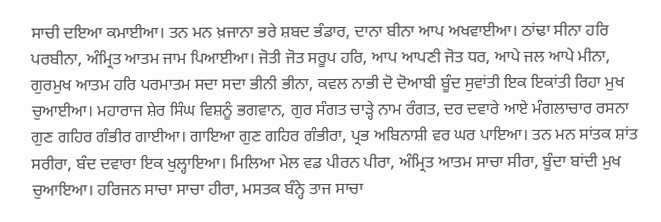ਸਾਚੀ ਦਇਆ ਕਮਾਈਆ। ਤਨ ਮਨ ਖ਼ਜਾਨਾ ਭਰੇ ਸ਼ਬਦ ਭੰਡਾਰ, ਦਾਨਾ ਬੀਨਾ ਆਪ ਅਖਵਾਈਆ। ਠਾਂਢਾ ਸੀਨਾ ਹਰਿ ਪਰਬੀਨਾ, ਅੰਮ੍ਰਿਤ ਆਤਮ ਜਾਮ ਪਿਆਈਆ। ਜੋਤੀ ਜੋਤ ਸਰੂਪ ਹਰਿ, ਆਪ ਆਪਣੀ ਜੋਤ ਧਰ, ਆਪੇ ਜਲ ਆਪੇ ਮੀਨਾ, ਗੁਰਮੁਖ ਆਤਮ ਹਰਿ ਪਰਮਾਤਮ ਸਦਾ ਸਦਾ ਭੀਨੀ ਭੀਨਾ, ਕਵਲ ਨਾਭੀ ਦੋ ਦੋਆਬੀ ਬੂੰਦ ਸੁਵਾਂਤੀ ਇਕ ਇਕਾਂਤੀ ਰਿਹਾ ਮੁਖ ਚੁਆਈਆ। ਮਹਾਰਾਜ ਸ਼ੇਰ ਸਿੰਘ ਵਿਸ਼ਨੂੰ ਭਗਵਾਨ, ਗੁਰ ਸੰਗਤ ਚਾੜ੍ਹੇ ਨਾਮ ਰੰਗਤ, ਦਰ ਦਵਾਰੇ ਆਏ ਮੰਗਲਾਚਾਰ ਰਸਨਾ ਗੁਣ ਗਹਿਰ ਗੰਭੀਰ ਗਾਈਆ। ਗਾਇਆ ਗੁਣ ਗਹਿਰ ਗੰਭੀਰਾ, ਪ੍ਰਭ ਅਬਿਨਾਸ਼ੀ ਵਰ ਘਰ ਪਾਇਆ। ਤਨ ਮਨ ਸਾਂਤਕ ਸ਼ਾਂਤ ਸਰੀਰਾ, ਬੰਦ ਦਵਾਰਾ ਇਕ ਖੁਲ੍ਹਾਇਆ। ਮਿਲਿਆ ਮੇਲ ਵਡ ਪੀਰਨ ਪੀਰਾ, ਅੰਮ੍ਰਿਤ ਆਤਮ ਸਾਚਾ ਸੀਰਾ, ਬੂੰਦਾ ਬਾਂਦੀ ਮੁਖ ਚੁਆਇਆ। ਹਰਿਜਨ ਸਾਚਾ ਸਾਚਾ ਹੀਰਾ, ਮਸਤਕ ਬੰਨ੍ਹੇ ਤਾਜ ਸਾਚਾ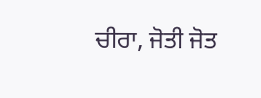ਚੀਰਾ, ਜੋਤੀ ਜੋਤ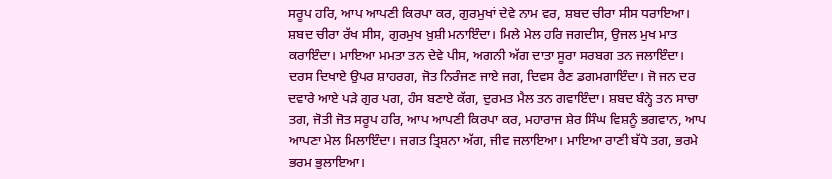ਸਰੂਪ ਹਰਿ, ਆਪ ਆਪਣੀ ਕਿਰਪਾ ਕਰ, ਗੁਰਮੁਖਾਂ ਦੇਵੇ ਨਾਮ ਵਰ, ਸ਼ਬਦ ਚੀਰਾ ਸੀਸ ਧਰਾਇਆ। ਸ਼ਬਦ ਚੀਰਾ ਰੱਖ ਸੀਸ, ਗੁਰਮੁਖ ਖ਼ੁਸ਼ੀ ਮਨਾਇੰਦਾ। ਮਿਲੇ ਮੇਲ ਹਰਿ ਜਗਦੀਸ, ਉਜਲ ਮੁਖ ਮਾਤ ਕਰਾਇੰਦਾ। ਮਾਇਆ ਮਮਤਾ ਤਨ ਦੇਵੇ ਪੀਸ, ਅਗਨੀ ਅੱਗ ਦਾਤਾ ਸੂਰਾ ਸਰਬਗ ਤਨ ਜਲਾਇੰਦਾ। ਦਰਸ ਦਿਖਾਏ ਉਪਰ ਸ਼ਾਹਰਗ, ਜੋਤ ਨਿਰੰਜਣ ਜਾਏ ਜਗ, ਦਿਵਸ ਰੈਣ ਡਗਮਗਾਇੰਦਾ। ਜੋ ਜਨ ਦਰ ਦਵਾਰੇ ਆਏ ਪੜੇ ਗੁਰ ਪਗ, ਹੰਸ ਬਣਾਏ ਕੱਗ, ਦੁਰਮਤ ਮੈਲ ਤਨ ਗਵਾਇੰਦਾ। ਸ਼ਬਦ ਬੰਨ੍ਹੇ ਤਨ ਸਾਚਾ ਤਗ, ਜੋਤੀ ਜੋਤ ਸਰੂਪ ਹਰਿ, ਆਪ ਆਪਣੀ ਕਿਰਪਾ ਕਰ, ਮਹਾਰਾਜ ਸ਼ੇਰ ਸਿੰਘ ਵਿਸ਼ਨੂੰ ਭਗਵਾਨ, ਆਪ ਆਪਣਾ ਮੇਲ ਮਿਲਾਇੰਦਾ। ਜਗਤ ਤ੍ਰਿਸ਼ਨਾ ਅੱਗ, ਜੀਵ ਜਲਾਇਆ। ਮਾਇਆ ਰਾਣੀ ਬੱਧੇ ਤਗ, ਭਰਮੇ ਭਰਮ ਭੁਲਾਇਆ।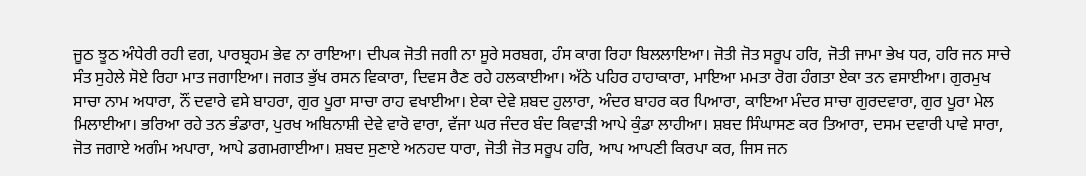ਜੂਠ ਝੂਠ ਅੰਧੇਰੀ ਰਹੀ ਵਗ, ਪਾਰਬ੍ਰਹਮ ਭੇਵ ਨਾ ਰਾਇਆ। ਦੀਪਕ ਜੋਤੀ ਜਗੀ ਨਾ ਸੂਰੇ ਸਰਬਗ, ਹੰਸ ਕਾਗ ਰਿਹਾ ਬਿਲਲਾਇਆ। ਜੋਤੀ ਜੋਤ ਸਰੂਪ ਹਰਿ, ਜੋਤੀ ਜਾਮਾ ਭੇਖ ਧਰ, ਹਰਿ ਜਨ ਸਾਚੇ ਸੰਤ ਸੁਹੇਲੇ ਸੋਏ ਰਿਹਾ ਮਾਤ ਜਗਾਇਆ। ਜਗਤ ਭੁੱਖ ਰਸਨ ਵਿਕਾਰਾ, ਦਿਵਸ ਰੈਣ ਰਹੇ ਹਲਕਾਈਆ। ਅੱਠੇ ਪਹਿਰ ਹਾਹਾਕਾਰਾ, ਮਾਇਆ ਮਮਤਾ ਰੋਗ ਹੰਗਤਾ ਏਕਾ ਤਨ ਵਸਾਈਆ। ਗੁਰਮੁਖ ਸਾਚਾ ਨਾਮ ਅਧਾਰਾ, ਨੌਂ ਦਵਾਰੇ ਵਸੇ ਬਾਹਰਾ, ਗੁਰ ਪੂਰਾ ਸਾਚਾ ਰਾਹ ਵਖਾਈਆ। ਏਕਾ ਦੇਵੇ ਸ਼ਬਦ ਹੁਲਾਰਾ, ਅੰਦਰ ਬਾਹਰ ਕਰ ਪਿਆਰਾ, ਕਾਇਆ ਮੰਦਰ ਸਾਚਾ ਗੁਰਦਵਾਰਾ, ਗੁਰ ਪੂਰਾ ਮੇਲ ਮਿਲਾਈਆ। ਭਰਿਆ ਰਹੇ ਤਨ ਭੰਡਾਰਾ, ਪੁਰਖ ਅਬਿਨਾਸ਼ੀ ਦੇਵੇ ਵਾਰੋ ਵਾਰਾ, ਵੱਜਾ ਘਰ ਜੰਦਰ ਬੰਦ ਕਿਵਾੜੀ ਆਪੇ ਕੁੰਡਾ ਲਾਹੀਆ। ਸ਼ਬਦ ਸਿੰਘਾਸਣ ਕਰ ਤਿਆਰਾ, ਦਸਮ ਦਵਾਰੀ ਪਾਵੇ ਸਾਰਾ, ਜੋਤ ਜਗਾਏ ਅਗੰਮ ਅਪਾਰਾ, ਆਪੇ ਡਗਮਗਾਈਆ। ਸ਼ਬਦ ਸੁਣਾਏ ਅਨਹਦ ਧਾਰਾ, ਜੋਤੀ ਜੋਤ ਸਰੂਪ ਹਰਿ, ਆਪ ਆਪਣੀ ਕਿਰਪਾ ਕਰ, ਜਿਸ ਜਨ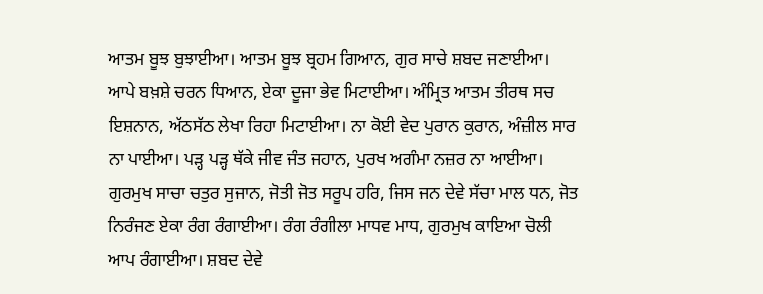ਆਤਮ ਬੂਝ ਬੁਝਾਈਆ। ਆਤਮ ਬੂਝ ਬ੍ਰਹਮ ਗਿਆਨ, ਗੁਰ ਸਾਚੇ ਸ਼ਬਦ ਜਣਾਈਆ। ਆਪੇ ਬਖ਼ਸ਼ੇ ਚਰਨ ਧਿਆਨ, ਏਕਾ ਦੂਜਾ ਭੇਵ ਮਿਟਾਈਆ। ਅੰਮ੍ਰਿਤ ਆਤਮ ਤੀਰਥ ਸਚ ਇਸ਼ਨਾਨ, ਅੱਠਸੱਠ ਲੇਖਾ ਰਿਹਾ ਮਿਟਾਈਆ। ਨਾ ਕੋਈ ਵੇਦ ਪੁਰਾਨ ਕੁਰਾਨ, ਅੰਜ਼ੀਲ ਸਾਰ ਨਾ ਪਾਈਆ। ਪੜ੍ਹ ਪੜ੍ਹ ਥੱਕੇ ਜੀਵ ਜੰਤ ਜਹਾਨ, ਪੁਰਖ ਅਗੰਮਾ ਨਜ਼ਰ ਨਾ ਆਈਆ। ਗੁਰਮੁਖ ਸਾਚਾ ਚਤੁਰ ਸੁਜਾਨ, ਜੋਤੀ ਜੋਤ ਸਰੂਪ ਹਰਿ, ਜਿਸ ਜਨ ਦੇਵੇ ਸੱਚਾ ਮਾਲ ਧਨ, ਜੋਤ ਨਿਰੰਜਣ ਏਕਾ ਰੰਗ ਰੰਗਾਈਆ। ਰੰਗ ਰੰਗੀਲਾ ਮਾਧਵ ਮਾਧ, ਗੁਰਮੁਖ ਕਾਇਆ ਚੋਲੀ ਆਪ ਰੰਗਾਈਆ। ਸ਼ਬਦ ਦੇਵੇ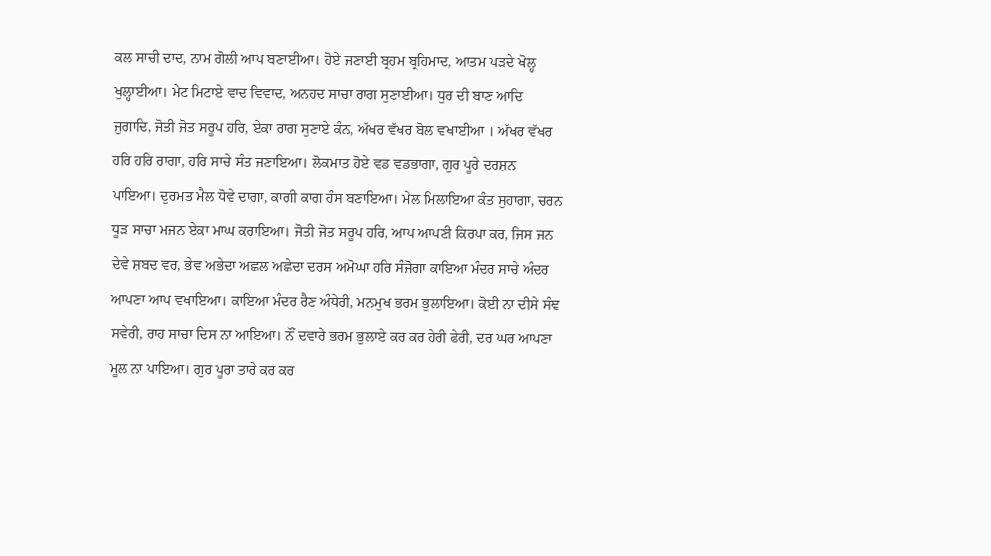ਕਲ ਸਾਚੀ ਦਾਦ, ਨਾਮ ਗੋਲੀ ਆਪ ਬਣਾਈਆ। ਹੋਏ ਜਣਾਈ ਬ੍ਰਹਮ ਬ੍ਰਹਿਮਾਦ, ਆਤਮ ਪੜਦੇ ਖੋਲ੍ਹ ਖੁਲ੍ਹਾਈਆ। ਮੇਟ ਮਿਟਾਏ ਵਾਦ ਵਿਵਾਦ, ਅਨਹਦ ਸਾਚਾ ਰਾਗ ਸੁਣਾਈਆ। ਧੁਰ ਦੀ ਬਾਣ ਆਦਿ ਜੁਗਾਦਿ, ਜੋਤੀ ਜੋਤ ਸਰੂਪ ਹਰਿ, ਏਕਾ ਰਾਗ ਸੁਣਾਏ ਕੰਨ, ਅੱਖਰ ਵੱਖਰ ਬੋਲ ਵਖਾਈਆ । ਅੱਖਰ ਵੱਖਰ ਹਰਿ ਹਰਿ ਰਾਗਾ, ਹਰਿ ਸਾਚੇ ਸੰਤ ਜਣਾਇਆ। ਲੋਕਮਾਤ ਹੋਏ ਵਡ ਵਡਭਾਗਾ, ਗੁਰ ਪੂਰੇ ਦਰਸ਼ਨ ਪਾਇਆ। ਦੁਰਮਤ ਮੈਲ ਧੋਵੇ ਦਾਗਾ, ਕਾਗੀ ਕਾਗ ਹੰਸ ਬਣਾਇਆ। ਮੇਲ ਮਿਲਾਇਆ ਕੰਤ ਸੁਹਾਗਾ, ਚਰਨ ਧੂੜ ਸਾਚਾ ਮਜਨ ਏਕਾ ਮਾਘ ਕਰਾਇਆ। ਜੋਤੀ ਜੋਤ ਸਰੂਪ ਹਰਿ, ਆਪ ਆਪਣੀ ਕਿਰਪਾ ਕਰ, ਜਿਸ ਜਨ ਦੇਵੇ ਸ਼ਬਦ ਵਰ, ਭੇਵ ਅਭੇਦਾ ਅਛਲ ਅਛੇਦਾ ਦਰਸ ਅਮੋਘਾ ਹਰਿ ਸੰਜੋਗਾ ਕਾਇਆ ਮੰਦਰ ਸਾਚੇ ਅੰਦਰ ਆਪਣਾ ਆਪ ਵਖਾਇਆ। ਕਾਇਆ ਮੰਦਰ ਰੈਣ ਅੰਧੇਰੀ, ਮਨਮੁਖ ਭਰਮ ਭੁਲਾਇਆ। ਕੋਈ ਨਾ ਦੀਸੇ ਸੰਞ ਸਵੇਰੀ, ਰਾਹ ਸਾਚਾ ਦਿਸ ਨਾ ਆਇਆ। ਨੌਂ ਦਵਾਰੇ ਭਰਮ ਭੁਲਾਏ ਕਰ ਕਰ ਹੇਰੀ ਫੇਰੀ, ਦਰ ਘਰ ਆਪਣਾ ਮੂਲ ਨਾ ਪਾਇਆ। ਗੁਰ ਪੂਰਾ ਤਾਰੇ ਕਰ ਕਰ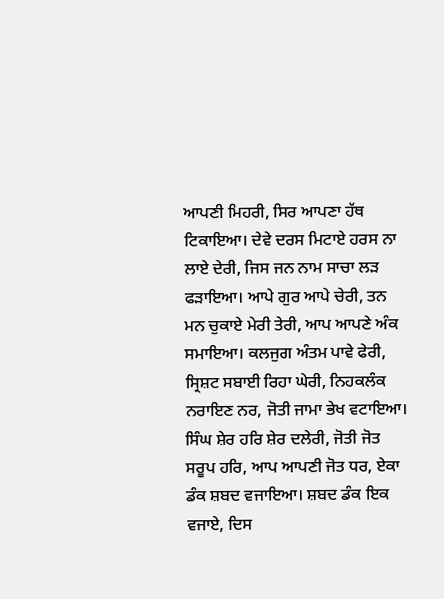ਆਪਣੀ ਮਿਹਰੀ, ਸਿਰ ਆਪਣਾ ਹੱਥ ਟਿਕਾਇਆ। ਦੇਵੇ ਦਰਸ ਮਿਟਾਏ ਹਰਸ ਨਾ ਲਾਏ ਦੇਰੀ, ਜਿਸ ਜਨ ਨਾਮ ਸਾਚਾ ਲੜ ਫੜਾਇਆ। ਆਪੇ ਗੁਰ ਆਪੇ ਚੇਰੀ, ਤਨ ਮਨ ਚੁਕਾਏ ਮੇਰੀ ਤੇਰੀ, ਆਪ ਆਪਣੇ ਅੰਕ ਸਮਾਇਆ। ਕਲਜੁਗ ਅੰਤਮ ਪਾਵੇ ਫੇਰੀ, ਸ੍ਰਿਸ਼ਟ ਸਬਾਈ ਰਿਹਾ ਘੇਰੀ, ਨਿਹਕਲੰਕ ਨਰਾਇਣ ਨਰ, ਜੋਤੀ ਜਾਮਾ ਭੇਖ ਵਟਾਇਆ। ਸਿੰਘ ਸ਼ੇਰ ਹਰਿ ਸ਼ੇਰ ਦਲੇਰੀ, ਜੋਤੀ ਜੋਤ ਸਰੂਪ ਹਰਿ, ਆਪ ਆਪਣੀ ਜੋਤ ਧਰ, ਏਕਾ ਡੰਕ ਸ਼ਬਦ ਵਜਾਇਆ। ਸ਼ਬਦ ਡੰਕ ਇਕ ਵਜਾਏ, ਦਿਸ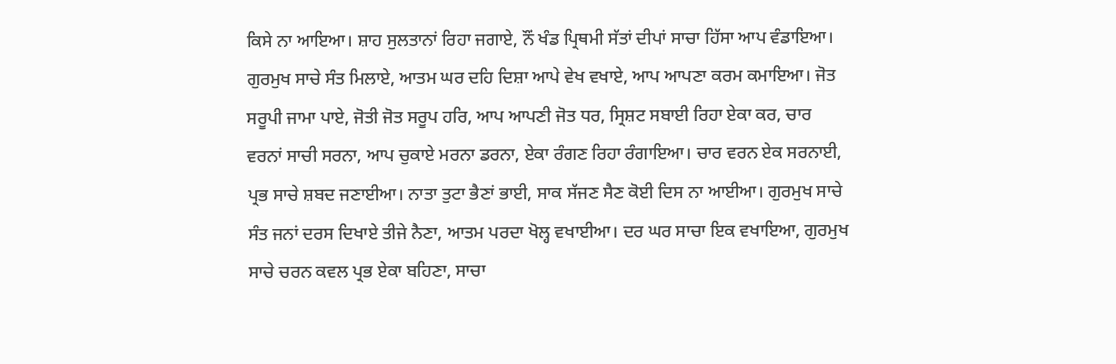ਕਿਸੇ ਨਾ ਆਇਆ। ਸ਼ਾਹ ਸੁਲਤਾਨਾਂ ਰਿਹਾ ਜਗਾਏ, ਨੌਂ ਖੰਡ ਪ੍ਰਿਥਮੀ ਸੱਤਾਂ ਦੀਪਾਂ ਸਾਚਾ ਹਿੱਸਾ ਆਪ ਵੰਡਾਇਆ। ਗੁਰਮੁਖ ਸਾਚੇ ਸੰਤ ਮਿਲਾਏ, ਆਤਮ ਘਰ ਦਹਿ ਦਿਸ਼ਾ ਆਪੇ ਵੇਖ ਵਖਾਏ, ਆਪ ਆਪਣਾ ਕਰਮ ਕਮਾਇਆ। ਜੋਤ ਸਰੂਪੀ ਜਾਮਾ ਪਾਏ, ਜੋਤੀ ਜੋਤ ਸਰੂਪ ਹਰਿ, ਆਪ ਆਪਣੀ ਜੋਤ ਧਰ, ਸ੍ਰਿਸ਼ਟ ਸਬਾਈ ਰਿਹਾ ਏਕਾ ਕਰ, ਚਾਰ ਵਰਨਾਂ ਸਾਚੀ ਸਰਨਾ, ਆਪ ਚੁਕਾਏ ਮਰਨਾ ਡਰਨਾ, ਏਕਾ ਰੰਗਣ ਰਿਹਾ ਰੰਗਾਇਆ। ਚਾਰ ਵਰਨ ਏਕ ਸਰਨਾਈ, ਪ੍ਰਭ ਸਾਚੇ ਸ਼ਬਦ ਜਣਾਈਆ। ਨਾਤਾ ਤੁਟਾ ਭੈਣਾਂ ਭਾਈ, ਸਾਕ ਸੱਜਣ ਸੈਣ ਕੋਈ ਦਿਸ ਨਾ ਆਈਆ। ਗੁਰਮੁਖ ਸਾਚੇ ਸੰਤ ਜਨਾਂ ਦਰਸ ਦਿਖਾਏ ਤੀਜੇ ਨੈਣਾ, ਆਤਮ ਪਰਦਾ ਖੋਲ੍ਹ ਵਖਾਈਆ। ਦਰ ਘਰ ਸਾਚਾ ਇਕ ਵਖਾਇਆ, ਗੁਰਮੁਖ ਸਾਚੇ ਚਰਨ ਕਵਲ ਪ੍ਰਭ ਏਕਾ ਬਹਿਣਾ, ਸਾਚਾ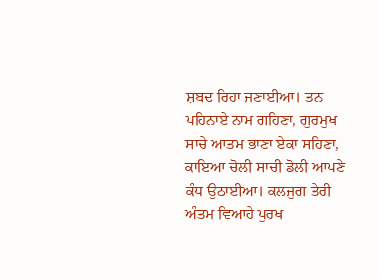ਸ਼ਬਦ ਰਿਹਾ ਜਣਾਈਆ। ਤਨ ਪਹਿਨਾਏ ਨਾਮ ਗਹਿਣਾ, ਗੁਰਮੁਖ ਸਾਚੇ ਆਤਮ ਭਾਣਾ ਏਕਾ ਸਹਿਣਾ, ਕਾਇਆ ਚੋਲੀ ਸਾਚੀ ਡੋਲੀ ਆਪਣੇ ਕੰਧ ਉਠਾਈਆ। ਕਲਜੁਗ ਤੇਰੀ ਅੰਤਮ ਵਿਆਹੇ ਪੁਰਖ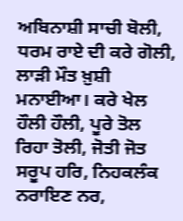ਅਬਿਨਾਸ਼ੀ ਸਾਚੀ ਬੋਲੀ, ਧਰਮ ਰਾਏ ਦੀ ਕਰੇ ਗੋਲੀ, ਲਾੜੀ ਮੌਤ ਖ਼ੁਸ਼ੀ ਮਨਾਈਆ। ਕਰੇ ਖੇਲ ਹੌਲੀ ਹੌਲੀ, ਪੂਰੇ ਤੋਲ ਰਿਹਾ ਤੋਲੀ, ਜੋਤੀ ਜੋਤ ਸਰੂਪ ਹਰਿ, ਨਿਹਕਲੰਕ ਨਰਾਇਣ ਨਰ,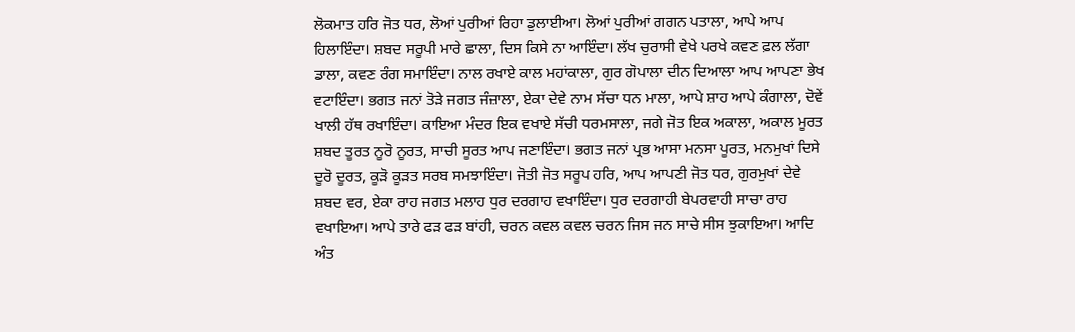ਲੋਕਮਾਤ ਹਰਿ ਜੋਤ ਧਰ, ਲੋਆਂ ਪੁਰੀਆਂ ਰਿਹਾ ਡੁਲਾਈਆ। ਲੋਆਂ ਪੁਰੀਆਂ ਗਗਨ ਪਤਾਲਾ, ਆਪੇ ਆਪ ਹਿਲਾਇੰਦਾ। ਸ਼ਬਦ ਸਰੂਪੀ ਮਾਰੇ ਛਾਲਾ, ਦਿਸ ਕਿਸੇ ਨਾ ਆਇੰਦਾ। ਲੱਖ ਚੁਰਾਸੀ ਵੇਖੇ ਪਰਖੇ ਕਵਣ ਫ਼ਲ ਲੱਗਾ ਡਾਲਾ, ਕਵਣ ਰੰਗ ਸਮਾਇੰਦਾ। ਨਾਲ ਰਖਾਏ ਕਾਲ ਮਹਾਂਕਾਲਾ, ਗੁਰ ਗੋਪਾਲਾ ਦੀਨ ਦਿਆਲਾ ਆਪ ਆਪਣਾ ਭੇਖ ਵਟਾਇੰਦਾ। ਭਗਤ ਜਨਾਂ ਤੋੜੇ ਜਗਤ ਜੰਜ਼ਾਲਾ, ਏਕਾ ਦੇਵੇ ਨਾਮ ਸੱਚਾ ਧਨ ਮਾਲਾ, ਆਪੇ ਸ਼ਾਹ ਆਪੇ ਕੰਗਾਲਾ, ਦੋਵੇਂ ਖਾਲੀ ਹੱਥ ਰਖਾਇੰਦਾ। ਕਾਇਆ ਮੰਦਰ ਇਕ ਵਖਾਏ ਸੱਚੀ ਧਰਮਸਾਲਾ, ਜਗੇ ਜੋਤ ਇਕ ਅਕਾਲਾ, ਅਕਾਲ ਮੂਰਤ ਸ਼ਬਦ ਤੂਰਤ ਨੂਰੋ ਨੂਰਤ, ਸਾਚੀ ਸੂਰਤ ਆਪ ਜਣਾਇੰਦਾ। ਭਗਤ ਜਨਾਂ ਪ੍ਰਭ ਆਸਾ ਮਨਸਾ ਪੂਰਤ, ਮਨਮੁਖਾਂ ਦਿਸੇ ਦੂਰੋ ਦੂਰਤ, ਕੂੜੋ ਕੂੜਤ ਸਰਬ ਸਮਝਾਇੰਦਾ। ਜੋਤੀ ਜੋਤ ਸਰੂਪ ਹਰਿ, ਆਪ ਆਪਣੀ ਜੋਤ ਧਰ, ਗੁਰਮੁਖਾਂ ਦੇਵੇ ਸ਼ਬਦ ਵਰ, ਏਕਾ ਰਾਹ ਜਗਤ ਮਲਾਹ ਧੁਰ ਦਰਗਾਹ ਵਖਾਇੰਦਾ। ਧੁਰ ਦਰਗਾਹੀ ਬੇਪਰਵਾਹੀ ਸਾਚਾ ਰਾਹ ਵਖਾਇਆ। ਆਪੇ ਤਾਰੇ ਫੜ ਫੜ ਬਾਂਹੀ, ਚਰਨ ਕਵਲ ਕਵਲ ਚਰਨ ਜਿਸ ਜਨ ਸਾਚੇ ਸੀਸ ਝੁਕਾਇਆ। ਆਦਿ ਅੰਤ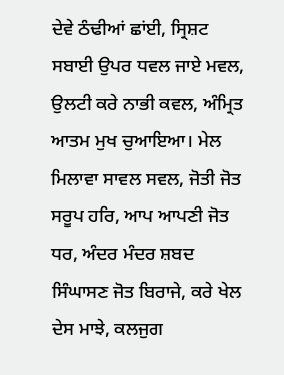ਦੇਵੇ ਠੰਢੀਆਂ ਛਾਂਈ, ਸ੍ਰਿਸ਼ਟ ਸਬਾਈ ਉਪਰ ਧਵਲ ਜਾਏ ਮਵਲ, ਉਲਟੀ ਕਰੇ ਨਾਭੀ ਕਵਲ, ਅੰਮ੍ਰਿਤ ਆਤਮ ਮੁਖ ਚੁਆਇਆ। ਮੇਲ ਮਿਲਾਵਾ ਸਾਵਲ ਸਵਲ, ਜੋਤੀ ਜੋਤ ਸਰੂਪ ਹਰਿ, ਆਪ ਆਪਣੀ ਜੋਤ ਧਰ, ਅੰਦਰ ਮੰਦਰ ਸ਼ਬਦ ਸਿੰਘਾਸਣ ਜੋਤ ਬਿਰਾਜੇ, ਕਰੇ ਖੇਲ ਦੇਸ ਮਾਝੇ, ਕਲਜੁਗ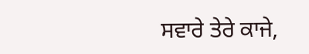ਸਵਾਰੇ ਤੇਰੇ ਕਾਜੇ,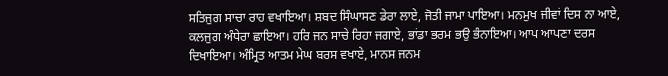ਸਤਿਜੁਗ ਸਾਚਾ ਰਾਹ ਵਖਾਇਆ। ਸ਼ਬਦ ਸਿੰਘਾਸਣ ਡੇਰਾ ਲਾਏ, ਜੋਤੀ ਜਾਮਾ ਪਾਇਆ। ਮਨਮੁਖ ਜੀਵਾਂ ਦਿਸ ਨਾ ਆਏ, ਕਲਜੁਗ ਅੰਧੇਰਾ ਛਾਇਆ। ਹਰਿ ਜਨ ਸਾਚੇ ਰਿਹਾ ਜਗਾਏ, ਭਾਂਡਾ ਭਰਮ ਭਉ ਭੰਨਾਇਆ। ਆਪ ਆਪਣਾ ਦਰਸ ਦਿਖਾਇਆ। ਅੰਮ੍ਰਿਤ ਆਤਮ ਮੇਘ ਬਰਸ ਵਖਾਏ, ਮਾਨਸ ਜਨਮ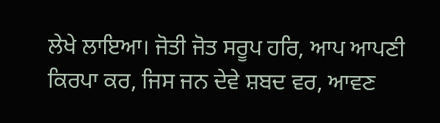ਲੇਖੇ ਲਾਇਆ। ਜੋਤੀ ਜੋਤ ਸਰੂਪ ਹਰਿ, ਆਪ ਆਪਣੀ ਕਿਰਪਾ ਕਰ, ਜਿਸ ਜਨ ਦੇਵੇ ਸ਼ਬਦ ਵਰ, ਆਵਣ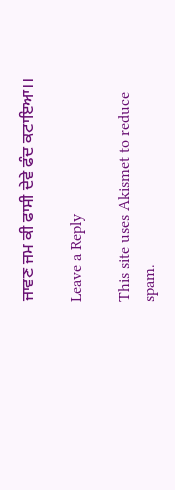ਜਾਵਣ ਜਮ ਕੀ ਫਾਸੀ ਦੇਵੇ ਫੰਦ ਕਟਾਇਆ।।

Leave a Reply

This site uses Akismet to reduce spam.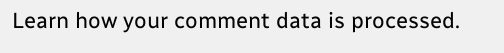Learn how your comment data is processed.